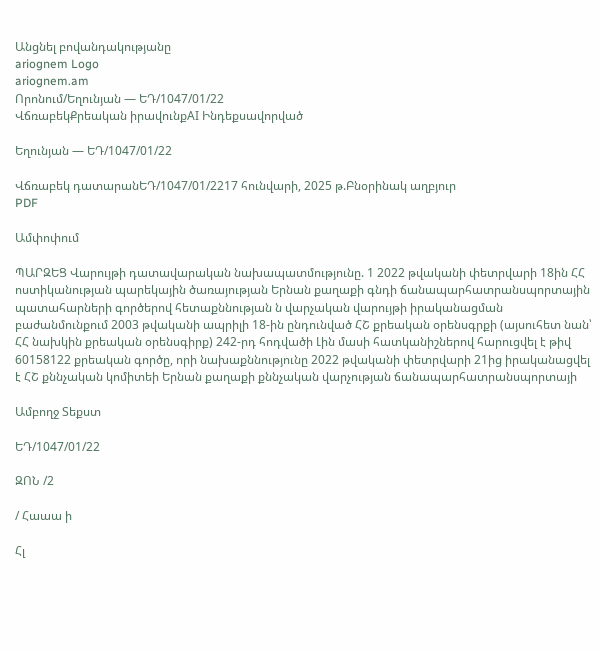Անցնել բովանդակությանը
ariognem Logo
ariognem.am
Որոնում/Եղունյան — ԵԴ/1047/01/22
ՎճռաբեկՔրեական իրավունքAI Ինդեքսավորված

Եղունյան — ԵԴ/1047/01/22

Վճռաբեկ դատարանԵԴ/1047/01/2217 հունվարի, 2025 թ.Բնօրինակ աղբյուր
PDF

Ամփոփում

ՊԱՐԶԵՑ Վարույթի դատավարական նախապատմությունը. 1 2022 թվականի փետրվարի 18ին ՀՀ ոստիկանության պարեկային ծառայության Երնան քաղաքի գնդի ճանապարհատրանսպորտային պատահարների գործերով հետաքննության ն վարչական վարույթի իրականացման բաժանմունքում 2003 թվականի ապրիլի 18-ին ընդունված ՀՇ քրեական օրենսգրքի (այսուհետ նան՝ ՀՀ նախկին քրեական օրենսգիրք) 242-րդ հոդվածի Լին մասի հատկանիշներով հարուցվել է թիվ 60158122 քրեական գործը, որի նախաքննությունը 2022 թվականի փետրվարի 21ից իրականացվել է ՀՇ քննչական կոմիտեի Երնան քաղաքի քննչական վարչության ճանապարհատրանսպորտայի

Ամբողջ Տեքստ

ԵԴ/1047/01/22

ԶՈՆ /2

/ Հաաա ի

Հլ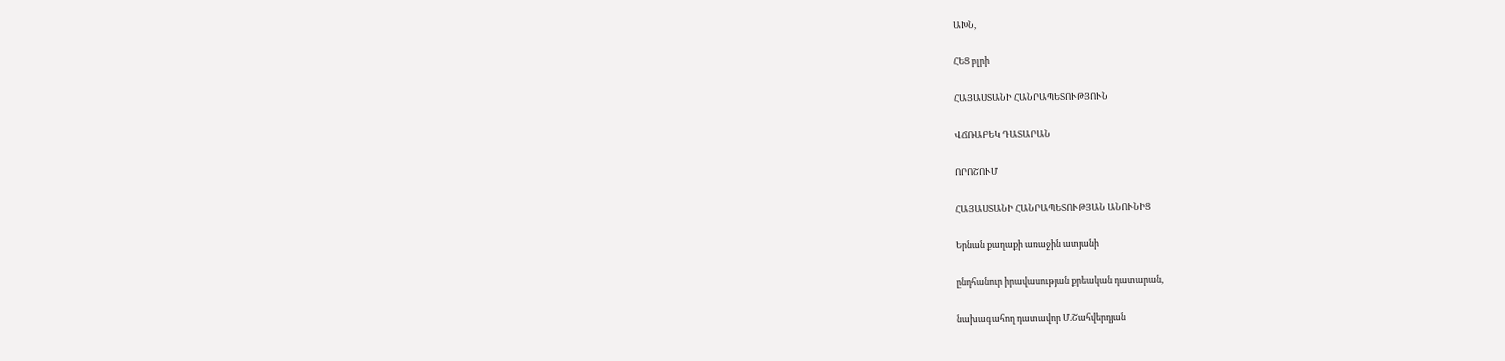ԱԽՆ,

ՀԵՑ բլրի

ՀԱՅԱՍՏԱՆԻ ՀԱՆՐԱՊԵՏՈՒԹՅՈՒՆ

ՎՃՌԱԲԵԿ ԴԱՏԱՐԱՆ

ՈՐՈՇՈՒՄ

ՀԱՅԱՍՏԱՆԻ ՀԱՆՐԱՊԵՏՈՒԹՅԱՆ ԱՆՈՒՆԻՑ

Երնան քաղաքի առաջին ատյանի

ընդհանուր իրավասության քրեական դատարան,

նախագահող դատավոր Մ.Շահվերդյան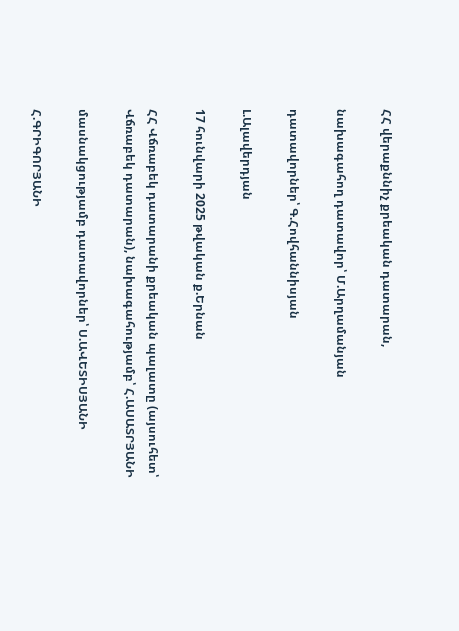ՀՀ վերաքննիչ քրեական դատարան,

նախագահող դատավոր՝ Մ.Արղամանյան

դատավորներ՝ Գ.Հովհաննիսյան

Լ.Ալավերդյան

17 հունվարի 2025 թվական ք.Երնան

ՀՀ Վճռաբեկ դատարանի քրեական պալատը (այսուհետ՝ Վճռաբեկ դատարան), նախագահությամբ՝ Հ.ԱՍԱՏՐՅԱՆԻ

մասնակցությամբ դատավորներ՝ Ս.ԱՎԵՏԻՍՅԱՆԻ

Հ.ԳՐԻԳՈՐՅԱՆԻ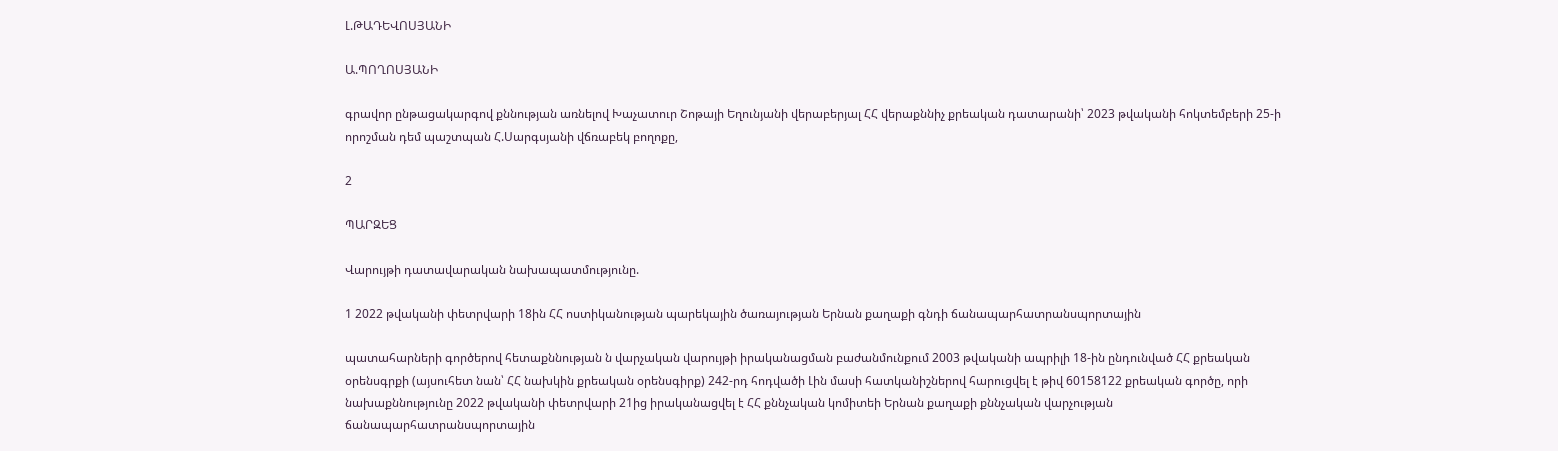Լ.ԹԱԴԵՎՈՍՅԱՆԻ

Ա.ՊՈՂՈՍՅԱՆԻ

գրավոր ընթացակարգով քննության առնելով Խաչատուր Շոթայի Եղունյանի վերաբերյալ ՀՀ վերաքննիչ քրեական դատարանի՝ 2023 թվականի հոկտեմբերի 25-ի որոշման դեմ պաշտպան Հ.Սարգսյանի վճռաբեկ բողոքը,

2

ՊԱՐԶԵՑ

Վարույթի դատավարական նախապատմությունը.

1 2022 թվականի փետրվարի 18ին ՀՀ ոստիկանության պարեկային ծառայության Երնան քաղաքի գնդի ճանապարհատրանսպորտային

պատահարների գործերով հետաքննության ն վարչական վարույթի իրականացման բաժանմունքում 2003 թվականի ապրիլի 18-ին ընդունված ՀՀ քրեական օրենսգրքի (այսուհետ նան՝ ՀՀ նախկին քրեական օրենսգիրք) 242-րդ հոդվածի Լին մասի հատկանիշներով հարուցվել է թիվ 60158122 քրեական գործը, որի նախաքննությունը 2022 թվականի փետրվարի 21ից իրականացվել է ՀՀ քննչական կոմիտեի Երնան քաղաքի քննչական վարչության ճանապարհատրանսպորտային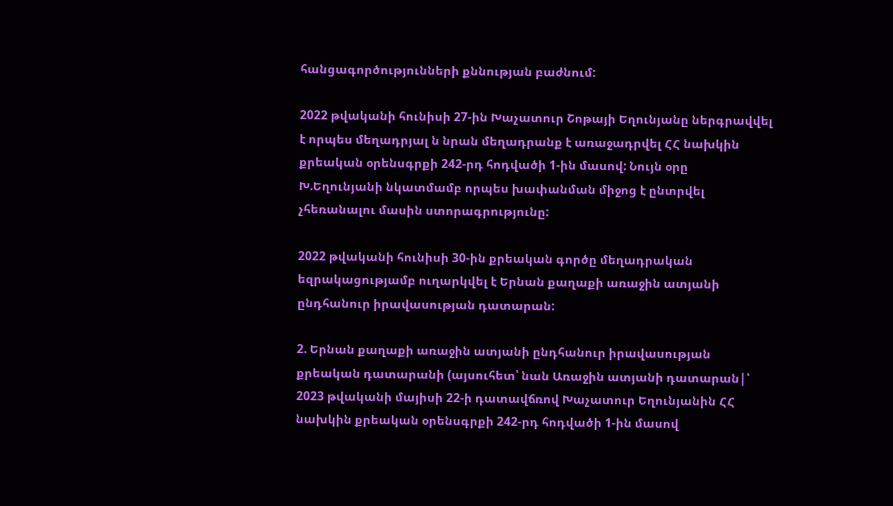հանցագործությունների քննության բաժնում:

2022 թվականի հունիսի 27-ին Խաչատուր Շոթայի Եղունյանը ներգրավվել է որպես մեղադրյալ ն նրան մեղադրանք է առաջադրվել ՀՀ նախկին քրեական օրենսգրքի 242-րդ հոդվածի 1-ին մասով: Նույն օրը Խ.Եղունյանի նկատմամբ որպես խափանման միջոց է ընտրվել չհեռանալու մասին ստորագրությունը:

2022 թվականի հունիսի 30-ին քրեական գործը մեղադրական եզրակացությամբ ուղարկվել է Երնան քաղաքի առաջին ատյանի ընդհանուր իրավասության դատարան:

2. Երնան քաղաքի առաջին ատյանի ընդհանուր իրավասության քրեական դատարանի (այսուհետ՝ նան Առաջին ատյանի դատարան|՝ 2023 թվականի մայիսի 22-ի դատավճռով Խաչատուր Եղունյանին ՀՀ նախկին քրեական օրենսգրքի 242-րդ հոդվածի 1-ին մասով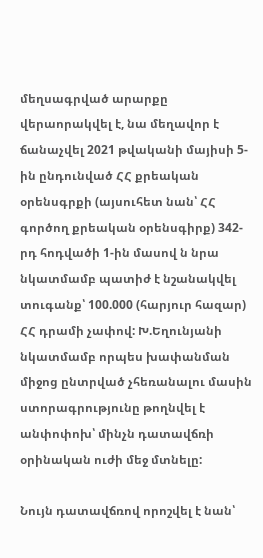մեղսագրված արարքը վերաորակվել է, նա մեղավոր է ճանաչվել 2021 թվականի մայիսի 5-ին ընդունված ՀՀ քրեական օրենսգրքի (այսուհետ նան՝ ՀՀ գործող քրեական օրենսգիրք) 342-րդ հոդվածի 1-ին մասով ն նրա նկատմամբ պատիժ է նշանակվել տուգանք՝ 100.000 (հարյուր հազար) ՀՀ դրամի չափով: Խ.Եղունյանի նկատմամբ որպես խափանման միջոց ընտրված չհեռանալու մասին ստորագրությունը թողնվել է անփոփոխ՝ մինչն դատավճռի օրինական ուժի մեջ մտնելը:

Նույն դատավճռով որոշվել է նան՝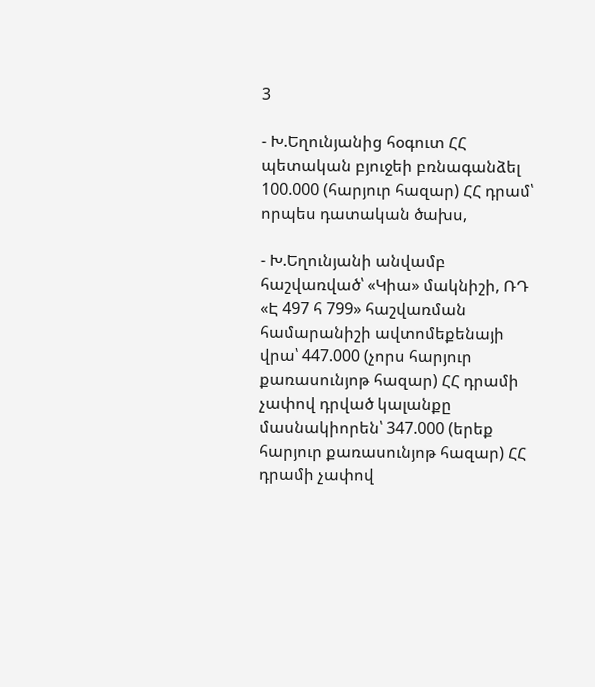3

- Խ.Եղունյանից հօգուտ ՀՀ պետական բյուջեի բռնագանձել 100.000 (հարյուր հազար) ՀՀ դրամ՝ որպես դատական ծախս,

- Խ.Եղունյանի անվամբ հաշվառված՝ «Կիա» մակնիշի, ՌԴ «Է 497 հ 799» հաշվառման համարանիշի ավտոմեքենայի վրա՝ 447.000 (չորս հարյուր քառասունյոթ հազար) ՀՀ դրամի չափով դրված կալանքը մասնակիորեն՝ 347.000 (երեք հարյուր քառասունյոթ հազար) ՀՀ դրամի չափով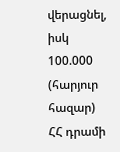վերացնել, իսկ 100.000 (հարյուր հազար) ՀՀ դրամի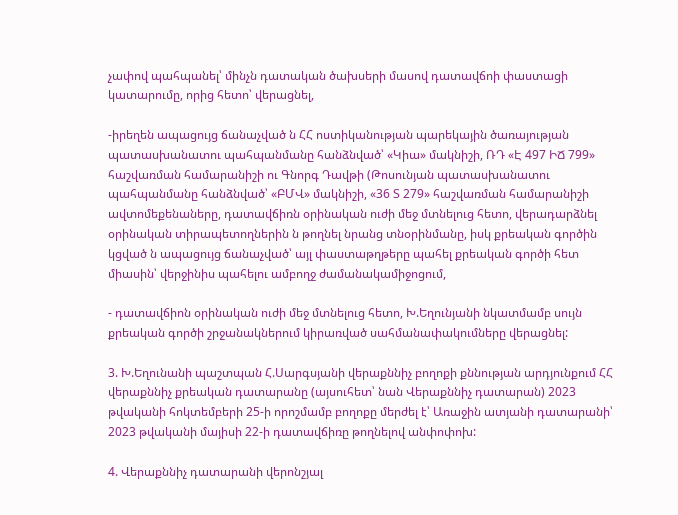չափով պահպանել՝ մինչն դատական ծախսերի մասով դատավճոի փաստացի կատարումը, որից հետո՝ վերացնել,

-իրեղեն ապացույց ճանաչված ն ՀՀ ոստիկանության պարեկային ծառայության պատասխանատու պահպանմանը հանձնված՝ «Կիա» մակնիշի, ՌԴ «Է 497 ԻՃ 799» հաշվառման համարանիշի ու Գնորգ Դավթի (Թոսունյան պատասխանատու պահպանմանը հանձնված՝ «ԲՄՎ» մակնիշի, «36 Տ 279» հաշվառման համարանիշի ավտոմեքենաները, դատավճիռն օրինական ուժի մեջ մտնելուց հետո, վերադարձնել օրինական տիրապետողներին ն թողնել նրանց տնօրինմանը, իսկ քրեական գործին կցված ն ապացույց ճանաչված՝ այլ փաստաթղթերը պահել քրեական գործի հետ միասին՝ վերջինիս պահելու ամբողջ ժամանակամիջոցում,

- դատավճիոն օրինական ուժի մեջ մտնելուց հետո, Խ.Եղունյանի նկատմամբ սույն քրեական գործի շրջանակներում կիրառված սահմանափակումները վերացնել:

3. Խ.Եղունանի պաշտպան Հ.Սարգսյանի վերաքննիչ բողոքի քննության արդյունքում ՀՀ վերաքննիչ քրեական դատարանը (այսուհետ՝ նան Վերաքննիչ դատարան) 2023 թվականի հոկտեմբերի 25-ի որոշմամբ բողոքը մերժել է՝ Առաջին ատյանի դատարանի՝ 2023 թվականի մայիսի 22-ի դատավճիռը թողնելով անփոփոխ:

4. Վերաքննիչ դատարանի վերոնշյալ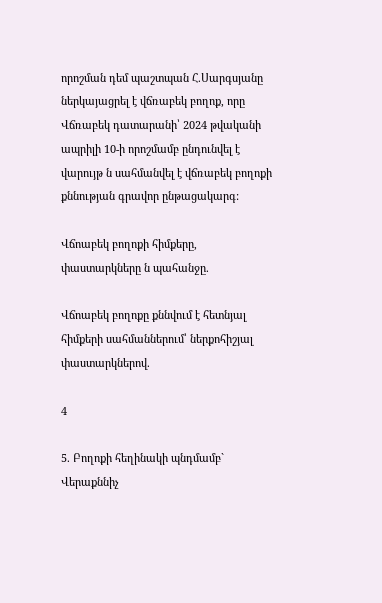որոշման դեմ պաշտպան Հ.Սարգսյանը ներկայացրել է վճռաբեկ բողոք, որը Վճռաբեկ դատարանի՝ 2024 թվականի ապրիլի 10-ի որոշմամբ ընդունվել է վարույթ ն սահմանվել է վճռաբեկ բողոքի քննության գրավոր ընթացակարգ:

Վճոաբեկ բողոքի հիմքերը, փաստարկները ն պահանջը.

Վճոաբեկ բողոքը քննվում է հետնյալ հիմքերի սահմաններում՝ ներքոհիշյալ փաստարկներով.

4

5. Բողոքի հեղինակի պնդմամբ` Վերաքննիչ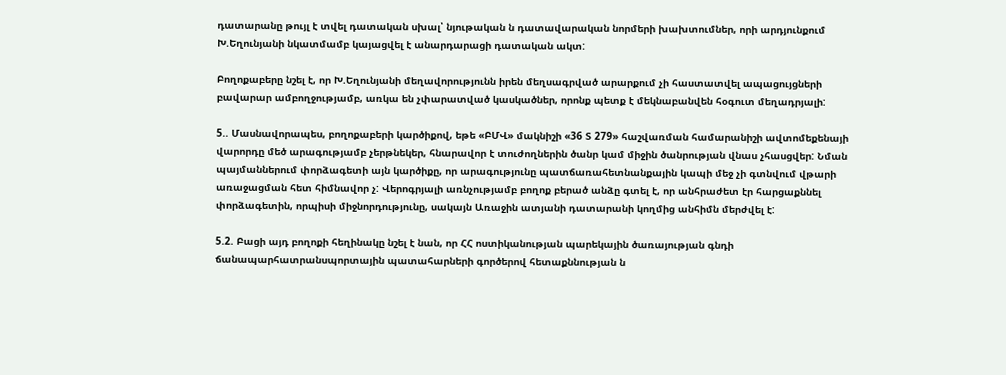դատարանը թույլ է տվել դատական սխալ՝ նյութական ն դատավարական նորմերի խախտումներ, որի արդյունքում Խ.Եղունյանի նկատմամբ կայացվել է անարդարացի դատական ակտ:

Բողոքաբերը նշել է, որ Խ.Եղունյանի մեղավորությունն իրեն մեղսագրված արարքում չի հաստատվել ապացույցների բավարար ամբողջությամբ, առկա են չփարատված կասկածներ, որոնք պետք է մեկնաբանվեն հօգուտ մեղադրյալի:

5.. Մասնավորապես, բողոքաբերի կարծիքով, եթե «ԲՄՎ» մակնիշի «36 Տ 279» հաշվառման համարանիշի ավտոմեքենայի վարորդը մեծ արագությամբ չերթնեկեր, հնարավոր է տուժողներին ծանր կամ միջին ծանրության վնաս չհասցվեր: Նման պայմաններում փորձագետի այն կարծիքը, որ արագությունը պատճառահետնանքային կապի մեջ չի գտնվում վթարի առաջացման հետ հիմնավոր չ: Վերոգրյալի առնչությամբ բողոք բերած անձը գտել է, որ անհրաժետ էր հարցաքննել փորձագետին, որպիսի միջնորդությունը, սակայն Առաջին ատյանի դատարանի կողմից անհիմն մերժվել է:

5.2. Բացի այդ բողոքի հեղինակը նշել է նան, որ ՀՀ ոստիկանության պարեկային ծառայության գնդի ճանապարհատրանսպորտային պատահարների գործերով հետաքննության ն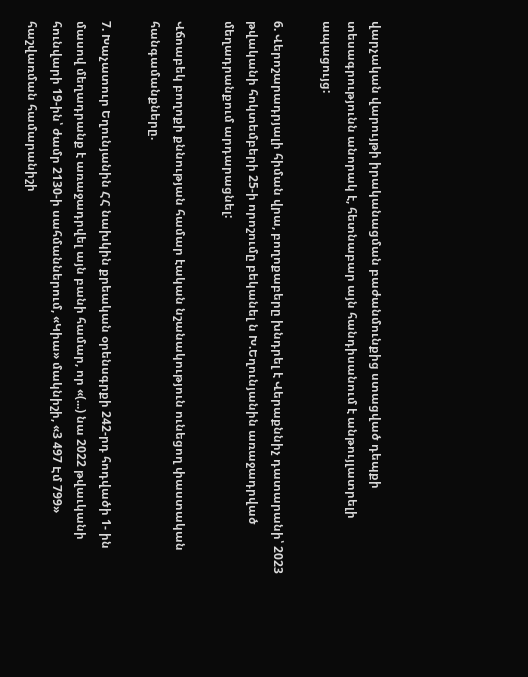վարչական վարույթի իրականացման բաժանմունքից ստացված դեպքի տեսագրությունն անորակ է, հետնաբար այն հանդիսանում է անթույլատրելի ապացույց:

6. Վերոշարադրյալի հիման վրա, բողոքաբերը խնդրել է Վերաքննիչ դատարանի՝ 2023 թվականի հոկտեմբերի 25-ի որոշումը բեկանել ն Խ.Եղունյանին առաջադրված մեղադրանքում արդարացնել:

Վճոաբեկ բողոքի քննության համար էական նշանակություն ունեցող փաստական հանգամանքները.

7. Խաչատուր Եղունյանին ՀՀ նախկին քրեական օրենսգրքի 242-րդ հոդվածի 1- ին մասով մեղադրանք է առաջադրվել այն բանի համար, որ «(...) նա 2022 թվաւկանի հունվարի 19-ին՝ ժամր 2130-ի սահմաններում, «Կիա» մակնիշի, «3 497 Էմ 799» հաշվառման համարանիշի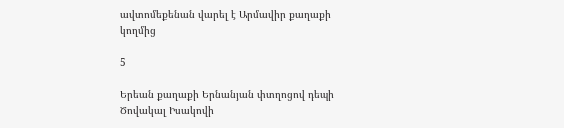ավտոմեքենան վարել է Արմավիր քաղաքի կողմից

5

Երեան քաղաքի Երնանյան փտղոցով դեպի Ծովակալ Իսակովի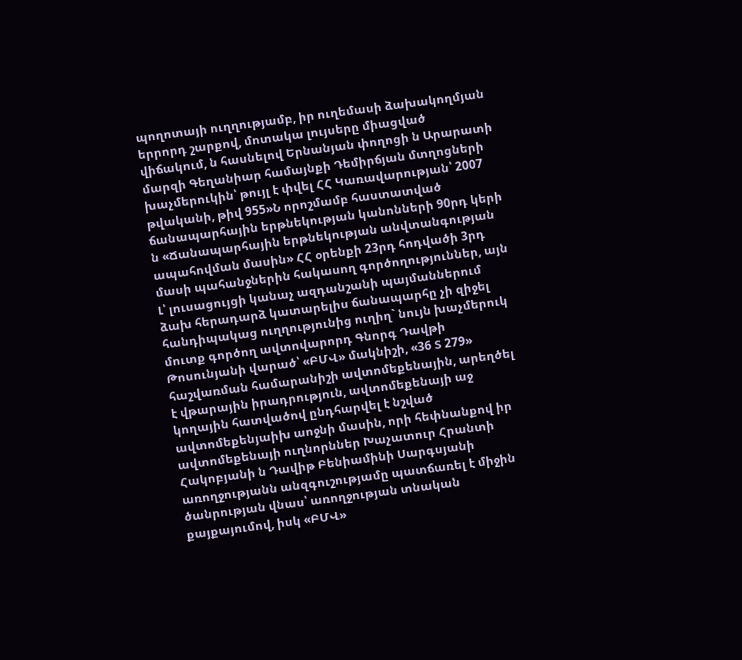պողոտայի ուղղությամբ, իր ուղեմասի ձախակողմյան երրորդ շարքով, մոտակա լույսերը միացված վիճակում, ն հասնելով Երնանյան փողոցի ն Արարատի մարզի Գեղանիար համայնքի Դեմիրճյան մտղոցների խաչմերուկին՝ թույլ է փվել ՀՀ Կառավարության՝ 2007 թվականի, թիվ 955»Ն որոշմամբ հաստատված ճանապարհային երթնեկության կանոնների 90րդ կերի ն «Ճանապարհային երթնեկության անվտանգության ապահովման մասին» ՀՀ օրենքի 23րդ հոդվածի 3րդ մասի պահանջներին հակասող գործողություններ, այն Լ՝ լուսացույցի կանաչ ազդանշանի պայմաններում ձախ հերադարձ կատարելիս ճանապարհը չի զիջել հանդիպակաց ուղղությունից ուղիղ` նույն խաչմերուկ մուտք գործող ավտովարորդ Գնորգ Դավթի Թոսունյանի վարած՝ «ԲՄՎ» մակնիշի, «36 Տ 279» հաշվառման համարանիշի ավտոմեքենային, արեղծել է վթարային իրադրություն, ավտոմեքենայի աջ կողային հատվածով ընդհարվել է նշված ավտոմեքենյաիխ աոջնի մասին, որի հեփնանքով իր ավտոմեքենայի ուղնորններ Խաչատուր Հրանտի Հակոբյանի ն Դավիթ Բենիամինի Սարգսյանի առողջությանն անզգուշությամը պատճառել է միջին ծանրության վնաս՝ առողջության տնական քայքայումով, իսկ «ԲՄՎ»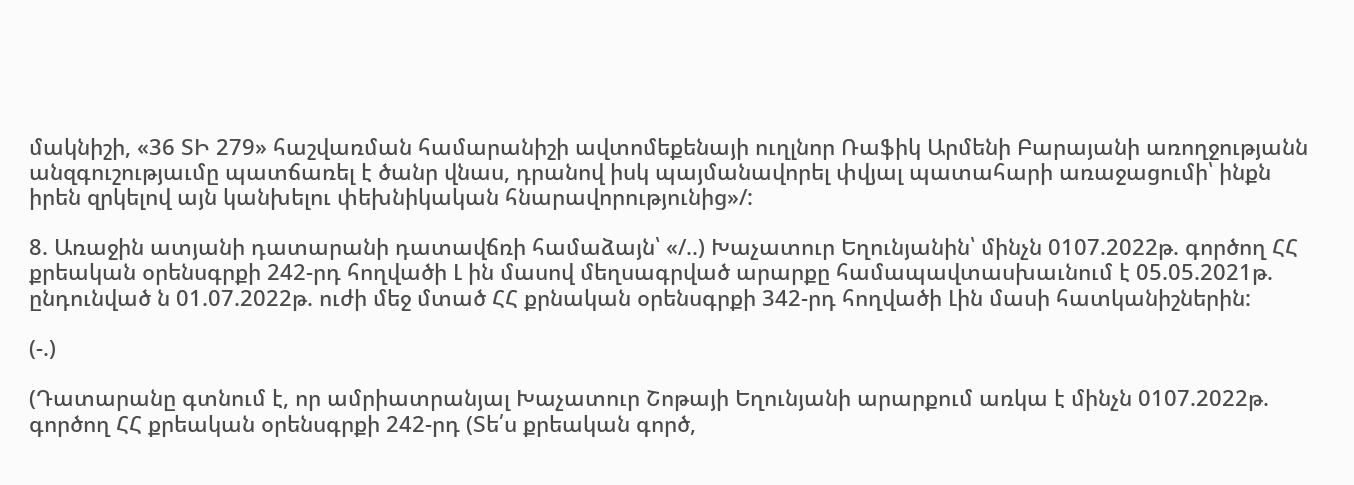մակնիշի, «36 ՏԻ 279» հաշվառման համարանիշի ավտոմեքենայի ուղլնոր Ռաֆիկ Արմենի Բարայանի առողջությանն անզգուշությաւմը պատճառել է ծանր վնաս, դրանով իսկ պայմանավորել փվյալ պատահարի առաջացումի՝ ինքն իրեն զրկելով այն կանխելու փեխնիկական հնարավորությունից»/:

8. Առաջին ատյանի դատարանի դատավճռի համաձայն՝ «/..) Խաչատուր Եղունյանին՝ մինչն 0107.2022թ. գործող ՀՀ քրեական օրենսգրքի 242-րդ հողվածի Լ ին մասով մեղսագրված արարքը համապավտասխաւնում է 05.05.2021թ. ընդունված ն 01.07.2022թ. ուժի մեջ մտած ՀՀ քրնական օրենսգրքի 342-րդ հողվածի Լին մասի հատկանիշներին:

(-.)

(Դատարանը գտնում է, որ ամրիատրանյալ Խաչատուր Շոթայի Եղունյանի արարքում առկա է մինչն 0107.2022թ. գործող ՀՀ քրեական օրենսգրքի 242-րդ (Տե՛ս քրեական գործ,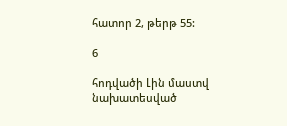հատոր 2, թերթ 55:

6

հոդվածի Լին մաստվ նախատեսված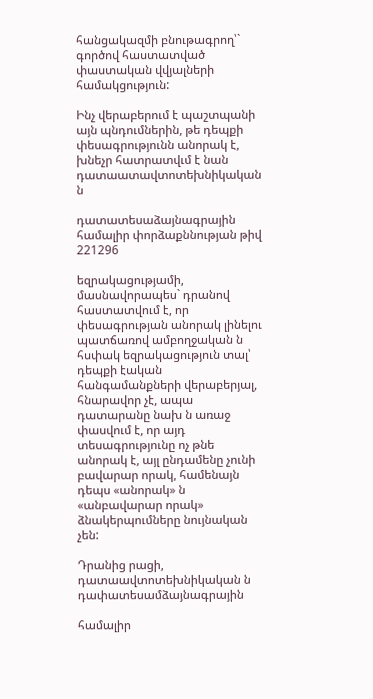հանցակազմի բնութագրող՝` գործով հաստատված փաստական վվյալների համակցություն:

Ինչ վերաբերում է պաշտպանի այն պնդումներին, թե դեպքի փեսագրությունն անորակ է, խնեչր հատրատվւմ է նան դատաատավտոտեխնիկական ն

դատատեսաձայնագրային համալիր փորձաքննության թիվ 221296

եզրակացությամի, մասնավորապես` դրանով հաստատվում է, որ փեսագրության անորակ լինելու պատճառով ամբողջական ն հսփակ եզրակացություն տալ՝ դեպքի էական հանգամանքների վերաբերյալ, հնարավոր չէ, ապա դատարանը նախ ն առաջ փասվում է, որ այդ տեսագրությունը ոչ թնե անորակ է, այլ ընդամենը չունի բավարար որակ, համենայն դեպս «անորակ» ն «անբավարար որակ» ձնակերպումները նույնական չեն:

Դրանից րացի, դատաավտոտեխնիկական ն դափատեսամձայնագրային

համալիր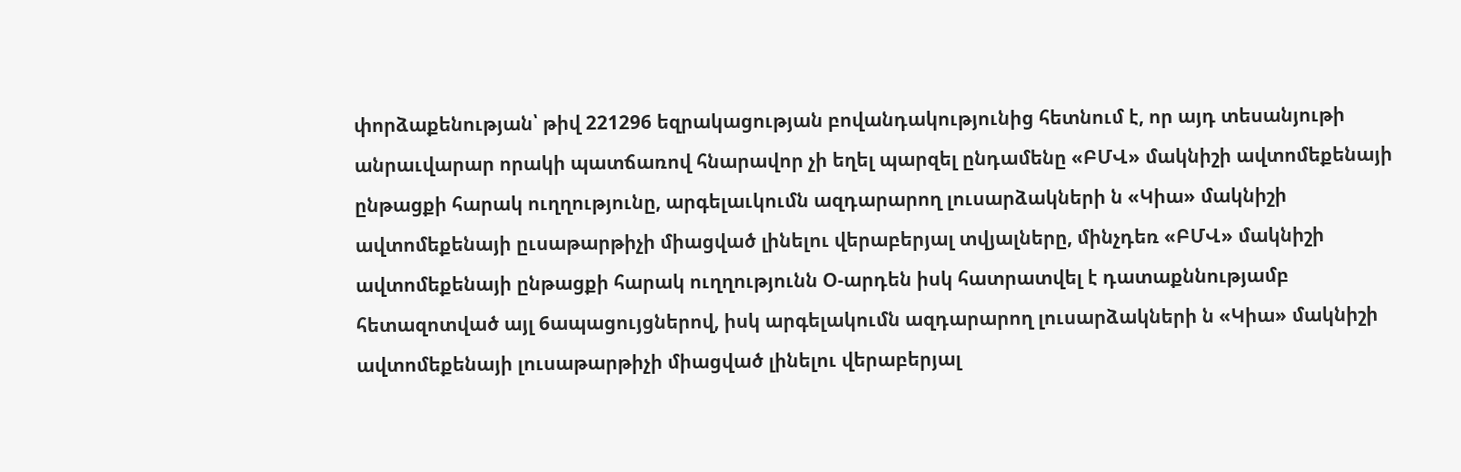փորձաքենության՝ թիվ 221296 եզրակացության բովանդակությունից հետնում է, որ այդ տեսանյութի անրաւվարար որակի պատճառով հնարավոր չի եղել պարզել ընդամենը «ԲՄՎ» մակնիշի ավտոմեքենայի ընթացքի հարակ ուղղությունը, արգելաւկումն ազդարարող լուսարձակների ն «Կիա» մակնիշի ավտոմեքենայի ըւսաթարթիչի միացված լինելու վերաբերյալ տվյալները, մինչդեռ «ԲՄՎ» մակնիշի ավտոմեքենայի ընթացքի հարակ ուղղությունն Օ-արդեն իսկ հատրատվել է դատաքննությամբ հետազոտված այլ 6ապացույցներով, իսկ արգելակումն ազդարարող լուսարձակների ն «Կիա» մակնիշի ավտոմեքենայի լուսաթարթիչի միացված լինելու վերաբերյալ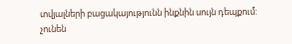տվյալների բացակայությունն ինքնին սույն դեպքում: չունեն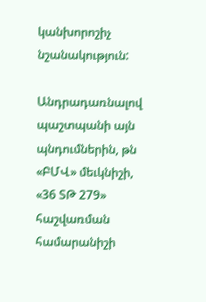կանխորոշիչ նշանակություն:

Անդրադառնալով պաշտպանի այն պնդումներին, թն «ԲՄՎ» մեւկնիշի, «36 ՏԹ 279» հաշվառման համարանիշի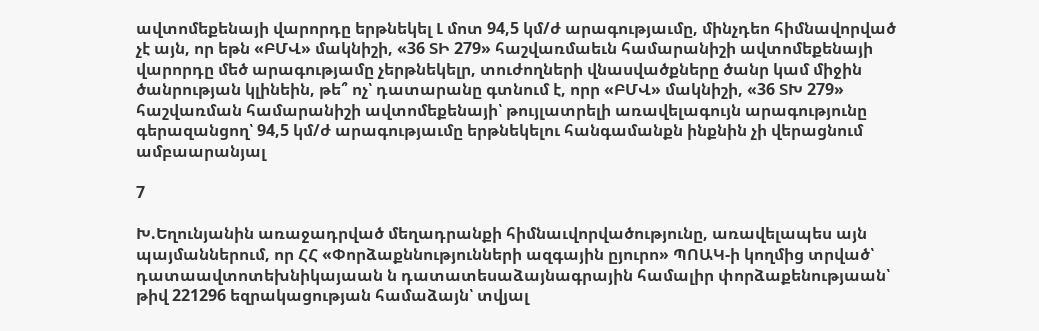ավտոմեքենայի վարորդը երթնեկել Լ մոտ 94,5 կմ/ժ արագությաւմը, մինչդեո հիմնավորված չէ այն, որ եթն «ԲՄՎ» մակնիշի, «36 ՏԻ 279» հաշվառմաեւն համարանիշի ավտոմեքենայի վարորդը մեծ արագությամը չերթնեկելր, տուժողների վնասվածքները ծանր կամ միջին ծանրության կլինեին, թե՞ ոչ՝ դատարանը գտնում է, որր «ԲՄՎ» մակնիշի, «36 ՏԽ 279» հաշվառման համարանիշի ավտոմեքենայի՝ թույլատրելի առավելագույն արագությունը գերազանցող՝ 94,5 կմ/ժ արագությաւմը երթնեկելու հանգամանքն ինքնին չի վերացնում ամբաարանյալ

7

Խ.Եղունյանին առաջադրված մեղադրանքի հիմնաւվորվածությունը, առավելապես այն պայմաններում, որ ՀՀ «Փորձաքննությունների ազգային ըյուրո» ՊՈԱԿ-ի կողմից տրված՝ դատաավտոտեխնիկայաան ն դատատեսաձայնագրային համալիր փորձաքենությաան՝ թիվ 221296 եզրակացության համաձայն՝ տվյալ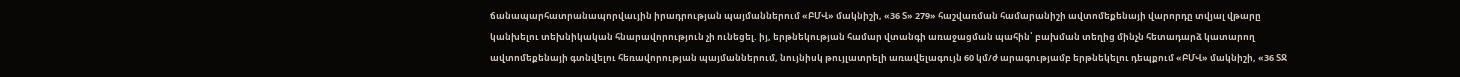ճանապարհատրանապորվաւյին իրադրության պայմաններում «ԲՄՎ» մակնիշի, «36 Տ» 279» հաշվառման համարանիշի ավտոմեքենայի վարորդը տվյալ վթարը կանխելու տեխնիկական հնարավորություն չի ունեցել. իյ, երթնեկության համար վտանգի առաջացման պահին՝ բախման տեղից մինչն հետադարձ կատարող ավտոմեքենայի գտնվելու հեռավորության պայմաններում, նույնիսկ թույլատրելի առավելագույն 60 կմ/ժ արագությամբ երթնեկելու դեպքում «ԲՄՎ» մակնիշի, «36 ՏՋ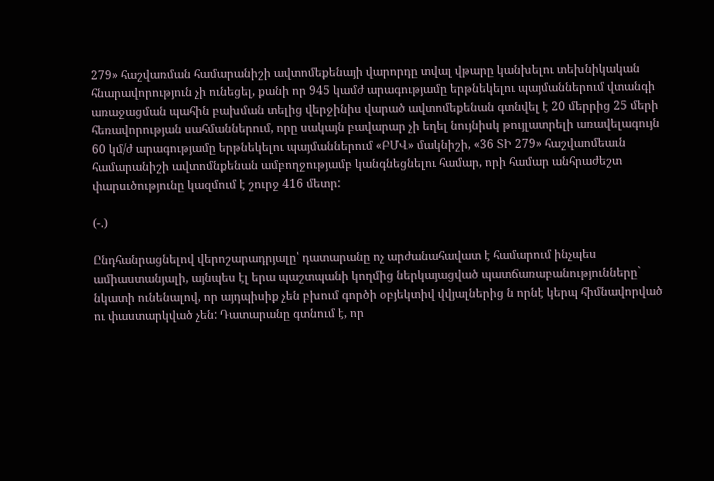279» հաշվառման համարանիշի ավտոմեքենայի վարորդը տվալ վթարը կանխելու տեխնիկական հնարավորություն չի ունեցել, քանի որ 945 կամժ արագությամը երթնեկելու պայմաններում վտանգի առաջացման պահին բախման տելից վերջինիս վարած ավտոմեքենան գտնվել է 20 մերրից 25 մերի հեռավորության սահմաններում, որը սակայն բավարար չի եղել նույնիսկ թույլատրելի առավելագույն 60 կմ/ժ արագությամը երթնեկելու պայմաններում «ԲՄՎ» մակնիշի, «36 ՏԻ 279» հաշվաոմեաւն համարանիշի ավտոմնքենան ամբողջությամբ կանգնեցնելու համար, որի համար անհրաժեշտ փարսւծությունը կազմում է շուրջ 416 մետր:

(-.)

Ընդհանրացնելով վերոշարադրյալը՝ դատարանը ոչ արժանահավատ է համարում ինչպես ամիաստանյալի, այնպես էլ երա պաշտպանի կողմից ներկայացված պատճառաբանությունները` նկատի ունենալով, որ այդպիսիք չեն բխում գործի օբյեկտիվ վվյալներից ն որնէ կերպ հիմնավորված ու փաստարկված չեն: Դատարանը գտնում է, որ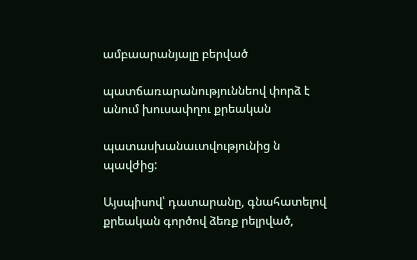ամբաարանյալը բերված

պատճառարանություննեով փորձ է անում խուսափղու քրեական

պատասխանաւտվությունից ն պավժից:

Այսպիսով՝ դատարանը, գնահատելով քրեական գործով ձեռք րելրված,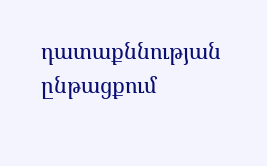դատաքննության ընթացքում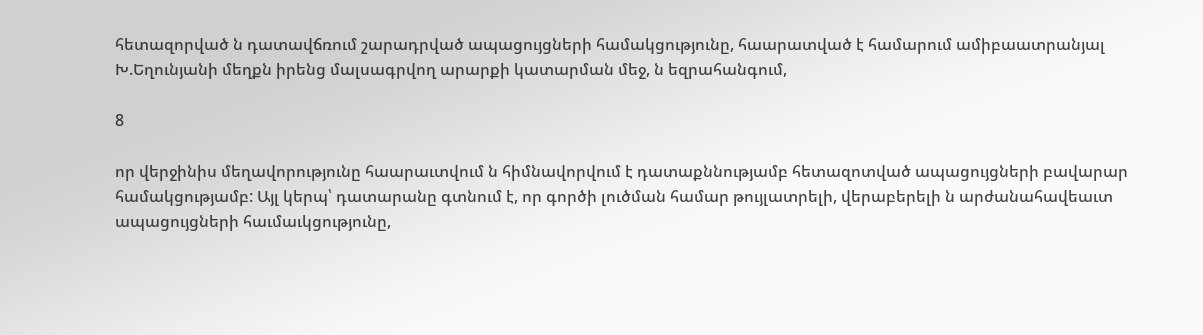հետազորված ն դատավճռում շարադրված ապացույցների համակցությունը, հաարատված է համարում ամիբաատրանյալ Խ.Եղունյանի մեղքն իրենց մալսագրվող արարքի կատարման մեջ, ն եզրահանգում,

8

որ վերջինիս մեղավորությունը հաարաւտվում ն հիմնավորվում է դատաքննությամբ հետազոտված ապացույցների բավարար համակցությամբ: Այլ կերպ՝ դատարանը գտնում է, որ գործի լուծման համար թույլատրելի, վերաբերելի ն արժանահավեաւտ ապացույցների հաւմաւկցությունը,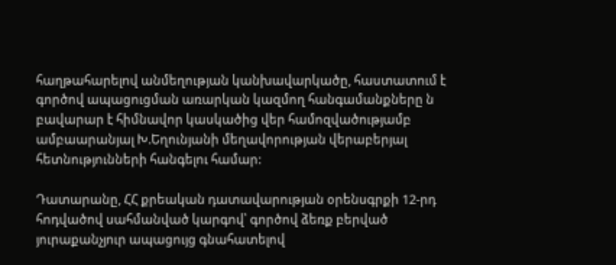հաղթահարելով անմեղության կանխավարկածը, հաստատում է գործով ապացուցման առարկան կազմող հանգամանքները ն բավարար է հիմնավոր կասկածից վեր համոզվածությամբ ամբաարանյալ Խ.Եղունյանի մեղավորության վերաբերյալ հետնությունների հանգելու համար:

Դատարանը, ՀՀ քրեական դատավարության օրենսգրքի 12-րդ հոդվածով սահմանված կարգով՝ գործով ձեռք բերված յուրաքանչյուր ապացույց գնահատելով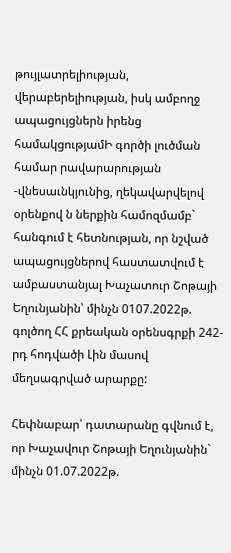թույլատրելիության, վերաբերելիության, իսկ ամբողջ ապացույցներն իրենց համակցությամԻ գործի լուծման համար րավարարության -վնեսաւնկյունից, ղեկավարվելով օրենքով ն ներքին համոզմամբ` հանգում է հետնության, որ նշված ապացույցներով հաստատվում է ամբաստանյալ Խաչատուր Շոթայի Եղունյանին՝ մինչն 0107.2022թ. գոլծող ՀՀ քրեական օրենսգրքի 242-րդ հոդվածի Լին մասով մեղսագրված արարքը:

Հեփնաբար՝ դատարանը գվնում է, որ Խաչավուր Շոթայի Եղունյանին` մինչն 01.07.2022թ.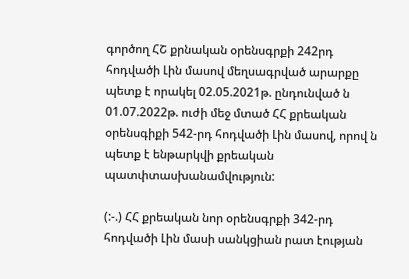գործող ՀՇ քրնական օրենսգրքի 242րդ հոդվածի Լին մասով մեղսագրված արարքը պետք է որակել 02.05.2021թ. ընդունված ն 01.07.2022թ. ուժի մեջ մտած ՀՀ քրեական օրենսգիքի 542-րդ հոդվածի Լին մասով, որով ն պետք է ենթարկվի քրեական պատփտասխանամվություն:

(:-.) ՀՀ քրեական նոր օրենսգրքի 342-րդ հոդվածի Լին մասի սանկցիան րատ էության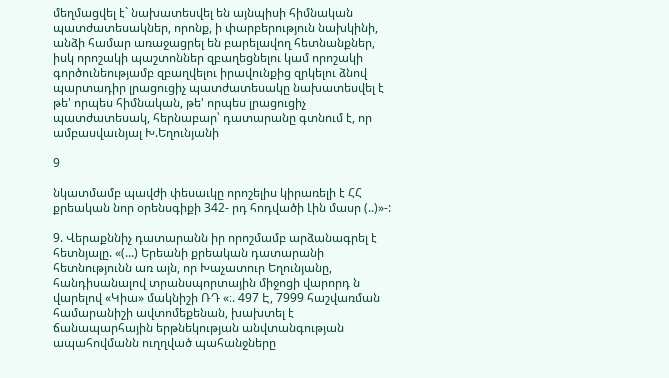մեղմացվել է` նախատեսվել են այնպիսի հիմնական պատժատեսակներ, որոնք, ի փարբերություն նախկինի, անձի համար առաջացրել են բարելավող հետնանքներ, իսկ որոշակի պաշտոններ զբաղեցնելու կամ որոշակի գործունեությամբ զբաղվելու իրավունքից զրկելու ձնով պարտադիր լրացուցիչ պատժատեսակը նախատեսվել է թե' որպես հիմնական, թե' որպես լրացուցիչ պատժատեսակ, հերնաբար՝ դատարանը գտնում է, որ ամբասվաւնյալ Խ.Եղունյանի

9

նկատմամբ պավժի փեսաւկը որոշելիս կիրառելի է ՀՀ քրեական նոր օրենսգիքի 342- րդ հոդվածի Լին մասր (..)»-:

9. Վերաքննիչ դատարանն իր որոշմամբ արձանագրել է հետնյալը. «(...) Երեանի քրեական դատարանի հետնությունն առ այն, որ Խաչատուր Եղունյանը, հանդիսանալով տրանսպորտային միջոցի վարորդ ն վարելով «Կիա» մակնիշի ՌԴ «։. 497 Է, 7999 հաշվառման համարանիշի ավտոմեքենան, խախտել է ճանապարհային երթնեկության անվտանգության ապահովմանն ուղղված պահանջները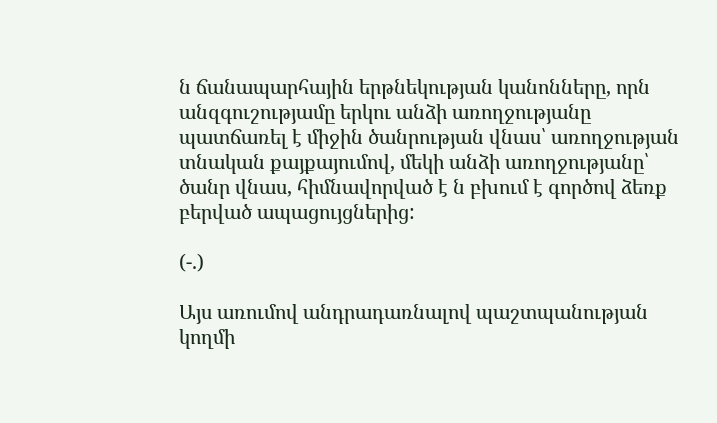ն ճանապարհային երթնեկության կանոնները, որն անզգուշությամը երկու անձի առողջությանը պատճառել է միջին ծանրության վնաս՝ առողջության տնական քայքայումով, մեկի անձի առողջությանը՝ ծանր վնաս, հիմնավորված է ն բխում է գործով ձեռք բերված ապացույցներից:

(-.)

Այս առումով անդրադառնալով պաշտպանության կողմի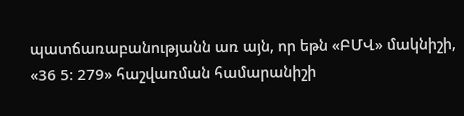պատճառաբանությանն առ այն, որ եթն «ԲՄՎ» մակնիշի, «36 5։ 279» հաշվառման համարանիշի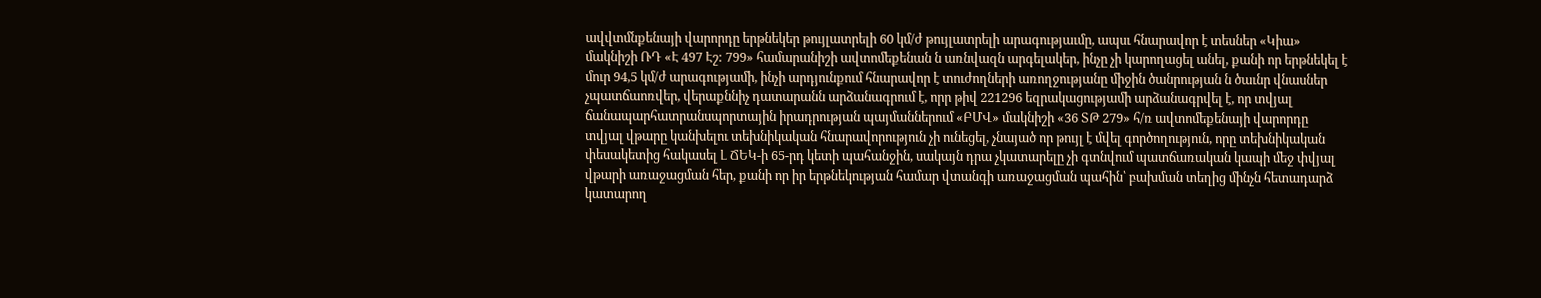ավվտմնքենայի վարորդը երթնեկեր թույլատրելի 60 կմ/ժ թույլատրելի արագությաւմը, ապսւ հնարավոր է տեսներ «Կիա» մակնիշի ՌԴ «Է 497 Էշ: 799» համարանիշի ավտոմեքենան ն առնվազն արգելակեր, ինչը չի կարողացել անել, քանի որ երթնեկել է մուր 94,5 կմ/ժ արագությամի, ինչի արդյունքում հնարավոր է տուժողների առողջությանը միջին ծանրության ն ծաւնր վնասներ չպատճաոռվեր, վերաքննիչ դատարանն արձանագրում է, որր թիվ 221296 եզրակացությամի արձանագրվել է, որ տվյալ ճանապարհատրանսպորտային իրադրության պայմաններում «ԲՄՎ» մակնիշի «36 ՏԹ 279» հ/ռ ավտոմեքենայի վարորդը տվյալ վթարը կանխելու տեխնիկական հնարավորություն չի ունեցել, չնայած որ թույլ է մվել գործողություն, որը տեխնիկական փեսակետից հակասել Լ ՃԵԿ-ի 65-րդ կետի պահանջին, սակայն դրա չկատարելը չի գտնվում պատճառական կապի մեջ փվյալ վթարի առաջացման հեր, քանի որ իր երթնեկության համար վտանգի առաջացման պահին՝ բախման տեղից մինչն հետադարձ կատարող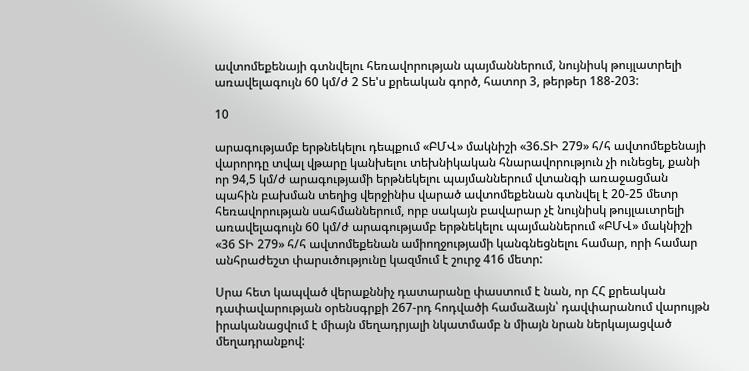ավտոմեքենայի գտնվելու հեռավորության պայմաններում, նույնիսկ թույլատրելի առավելագույն 60 կմ/ժ 2 Տե'ս քրեական գործ, հատոր 3, թերթեր 188-203:

10

արագությամբ երթնեկելու դեպքում «ԲՄՎ» մակնիշի «36.ՏԻ 279» հ/հ ավտոմեքենայի վարորդը տվալ վթարը կանխելու տեխնիկական հնարավորություն չի ունեցել, քանի որ 94,5 կմ/ժ արագությամի երթնեկելու պայմաններում վտանգի առաջացման պահին բախման տեղից վերջինիս վարած ավտոմեքենան գտնվել է 20-25 մետր հեռավորության սահմաններում, որբ սակայն բավարար չէ նույնիսկ թույլաւտրելի առավելագույն 60 կմ/ժ արագությամբ երթնեկելու պայմաններում «ԲՄՎ» մակնիշի «36 ՏԻ 279» հ/հ ավտոմեքենան ամիողջությամի կանգնեցնելու համար, որի համար անհրաժեշտ փարսւծությունը կազմում է շուրջ 416 մետր:

Սրա հետ կապված վերաքննիչ դատարանը փաստում է նան, որ ՀՀ քրեական դափավարության օրենսգրքի 267-րդ հոդվածի համաձայն՝ դավփարանում վարույթն իրականացվում է միայն մեղադրյալի նկատմամբ ն միայն նրան ներկայացված մեղադրանքով: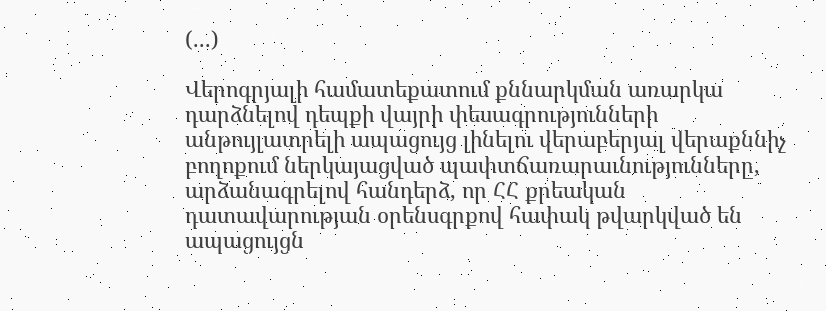(...)

Վերոգրյալի համատեքատում քննարկման առարկա դարձնելով դեպքի վայրի փեսագրությունների անթույլատրելի ապացույց լինելու վերաբերյալ վերաքննիչ բողոքում ներկայացված պափտճառարաւնությունները, արձանագրելով հանդերձ, որ ՀՀ քրեական դատավարության օրենսգրքով հափակ թվարկված են ապացույցն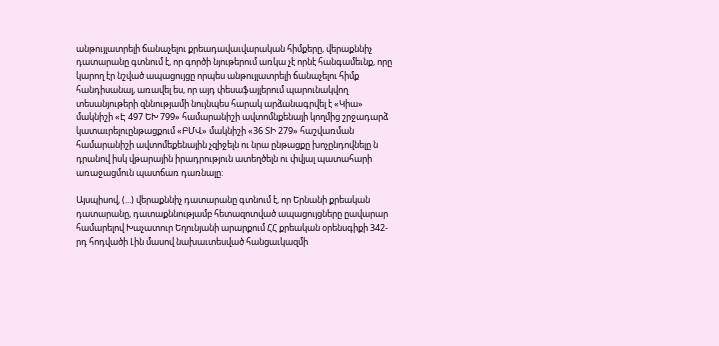անթույլատրելի ճանաչելու քրեադավաւվարական հիմքերը, վերաքննիչ դատարանը գտնում է, որ գործի նյութերում առկա չէ որնէ հանգամեւնք, որը կարող էր նշված ապացույցը որպես անթույլատրելի ճանաչելու հիմք հանդիսանալ, առավել ես, որ այդ փեսաֆայլերում պարունակվող տեսանյութերի զննությամի նույնպես հարակ արձանագրվել է «Կիա» մակնիշի «Է 497 ԵԽ 799» համարանիշի ավտոմնքենայի կողմից շրջադարձ կատաւրելուընթացքում «ԲՄՎ» մակնիշի «36 ՏԻ 279» հաշվառման համարանիշի ավտոմեքենային չզիջելն ու նրա ընթացքը խոչընդովնելը ն դրանով իսկ վթարային իրադրություն ատեղծելն ու փվյալ պատահարի առաջացմուն պատճառ դառնալը:

Այսպիսով, (...) վերաքննիչ դատարանը գտնում է, որ Երնանի քրեական դատարանը, դատաքննությամբ հետազոտված ապացույցները ըավարար համարելով Խաչատուր Եղունյանի արարքում ՀՀ քրեական օրենսգիքի 342-րդ հոդվածի Լին մասով նախաւտեսված հանցաւկազմի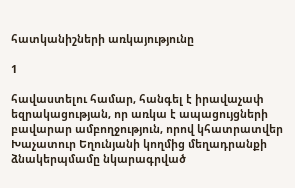հատկանիշների առկայությունը

1

հավաստելու համար, հանգել է իրավաչափ եզրակացության, որ առկա է ապացույցների բավարար ամբողջություն, որով կհատրատվեր Խաչատուր Եղունյանի կողմից մեղադրանքի ձնակերպմամը նկարագրված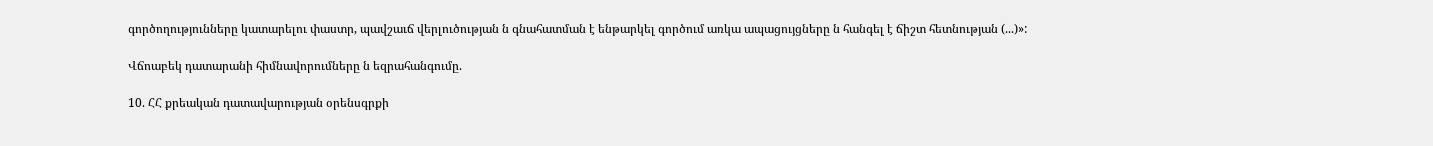գործողությունները կատարելու փաստր, պավշաւճ վերլուծության ն գնահատման է ենթարկել գործում առկա ապացույցները ն հանգել է ճիշտ հետնության (...)»:

Վճոաբեկ դատարանի հիմնավորումները ն եզրահանգումը.

10. ՀՀ քրեական դատավարության օրենսգրքի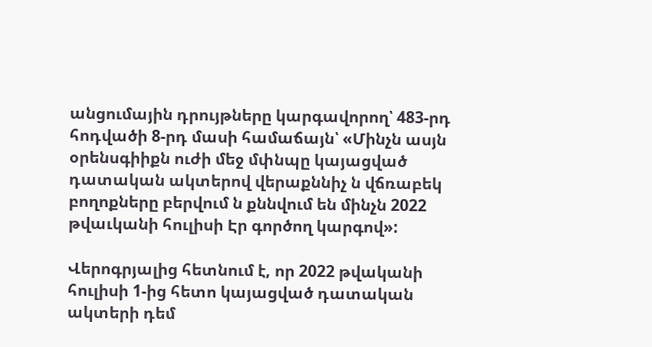անցումային դրույթները կարգավորող՝ 483-րդ հոդվածի 8-րդ մասի համաճայն՝ «Մինչն ասյն օրենսգիիքն ուժի մեջ մփնպը կայացված դատական ակտերով վերաքննիչ ն վճռաբեկ բողոքները բերվում ն քննվում են մինչն 2022 թվաւկանի հուլիսի Էր գործող կարգով»:

Վերոգրյալից հետնում է, որ 2022 թվականի հուլիսի 1-ից հետո կայացված դատական ակտերի դեմ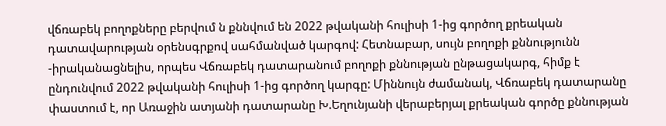վճռաբեկ բողոքները բերվում ն քննվում են 2022 թվականի հուլիսի 1-ից գործող քրեական դատավարության օրենսգրքով սահմանված կարգով: Հետնաբար, սույն բողոքի քննությունն -իրականացնելիս, որպես Վճռաբեկ դատարանում բողոքի քննության ընթացակարգ, հիմք է ընդունվում 2022 թվականի հուլիսի 1-ից գործող կարգը: Միննույն ժամանակ, Վճռաբեկ դատարանը փաստում է, որ Առաջին ատյանի դատարանը Խ.Եղունյանի վերաբերյալ քրեական գործը քննության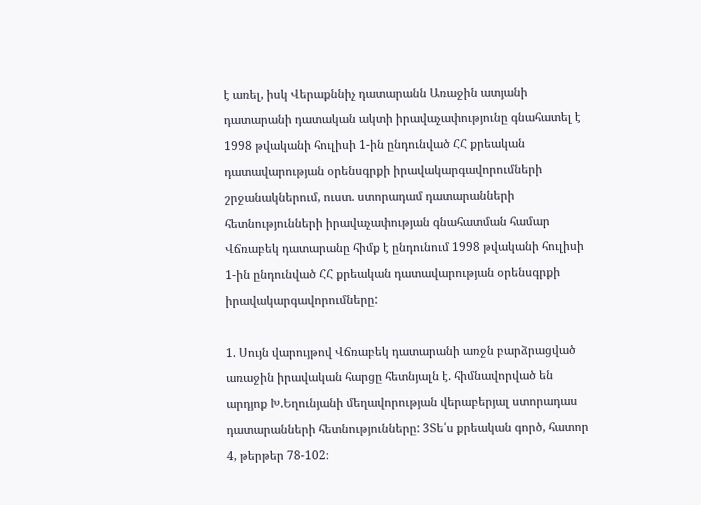է առել, իսկ Վերաքննիչ դատարանն Առաջին ատյանի դատարանի դատական ակտի իրավաչափությունը գնահատել է 1998 թվականի հուլիսի 1-ին ընդունված ՀՀ քրեական դատավարության օրենսգրքի իրավակարգավորումների շրջանակներում, ուստ. ստորադամ դատարանների հետնությունների իրավաչափության գնահատման համար Վճռաբեկ դատարանը հիմք է ընդունում 1998 թվականի հուլիսի 1-ին ընդունված ՀՀ քրեական դատավարության օրենսգրքի իրավակարգավորումները:

1. Սույն վարույթով Վճռաբեկ դատարանի առջն բարձրացված առաջին իրավական հարցը հետնյալն է. հիմնավորված են արդյոք Խ.Եղունյանի մեղավորության վերաբերյալ ստորադաս դատարանների հետնությունները: 3Տե՛ս քրեական գործ, հատոր 4, թերթեր 78-102։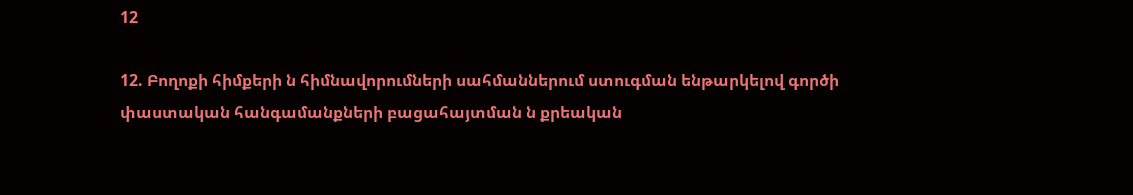12

12. Բողոքի հիմքերի ն հիմնավորումների սահմաններում ստուգման ենթարկելով գործի փաստական հանգամանքների բացահայտման ն քրեական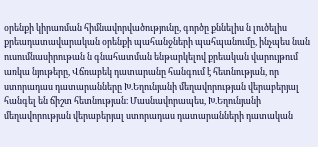օրենքի կիրառման հիմնավորվածությունը, գործը քննելիս ն լուծելիս քրեադատավարական օրենքի պահանջների պահպանումը, ինչպես նան ուսումնասիրութան ն գնահատման ենթարկելով քրեական վարույթում առկա նյութերը, Վճռաբեկ դատարանը հանգում է հետնության, որ ստորադաս դատարանները Խ.Եղունյանի մեղավորության վերաբերյալ հանգել են ճիշտ հետնության։ Մասնավորապես, Խ.Եղունյանի մեղավորության վերաբերյալ ստորադաս դատարանների դատական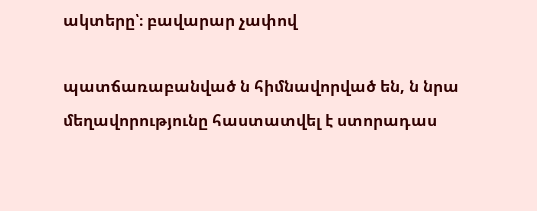ակտերը՝։ բավարար չափով

պատճառաբանված ն հիմնավորված են, ն նրա մեղավորությունը հաստատվել է ստորադաս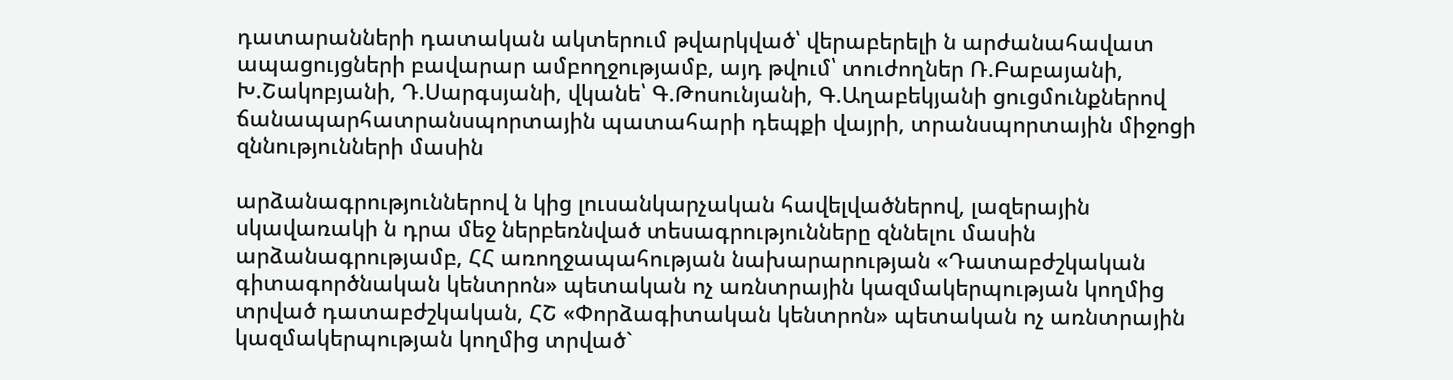դատարանների դատական ակտերում թվարկված՝ վերաբերելի ն արժանահավատ ապացույցների բավարար ամբողջությամբ, այդ թվում՝ տուժողներ Ռ.Բաբայանի, Խ.Շակոբյանի, Դ.Սարգսյանի, վկանե՝ Գ.Թոսունյանի, Գ.Աղաբեկյանի ցուցմունքներով ճանապարհատրանսպորտային պատահարի դեպքի վայրի, տրանսպորտային միջոցի զննությունների մասին

արձանագրություններով ն կից լուսանկարչական հավելվածներով, լազերային սկավառակի ն դրա մեջ ներբեռնված տեսագրությունները զննելու մասին արձանագրությամբ, ՀՀ առողջապահության նախարարության «Դատաբժշկական գիտագործնական կենտրոն» պետական ոչ առնտրային կազմակերպության կողմից տրված դատաբժշկական, ՀՇ «Փորձագիտական կենտրոն» պետական ոչ առնտրային կազմակերպության կողմից տրված`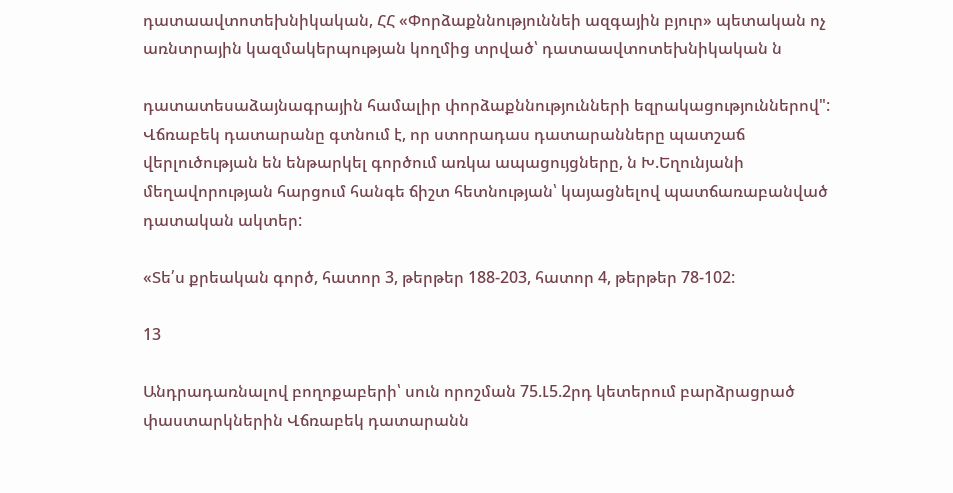դատաավտոտեխնիկական, ՀՀ «Փորձաքննություննեի ազգային բյուր» պետական ոչ առնտրային կազմակերպության կողմից տրված՝ դատաավտոտեխնիկական ն

դատատեսաձայնագրային համալիր փորձաքննությունների եզրակացություններով": Վճռաբեկ դատարանը գտնում է, որ ստորադաս դատարանները պատշաճ վերլուծության են ենթարկել գործում առկա ապացույցները, ն Խ.Եղունյանի մեղավորության հարցում հանգե ճիշտ հետնության՝ կայացնելով պատճառաբանված դատական ակտեր:

«Տե՛ս քրեական գործ, հատոր 3, թերթեր 188-203, հատոր 4, թերթեր 78-102:

13

Անդրադառնալով բողոքաբերի՝ սուն որոշման 75.Լ5.2րդ կետերում բարձրացրած փաստարկներին Վճռաբեկ դատարանն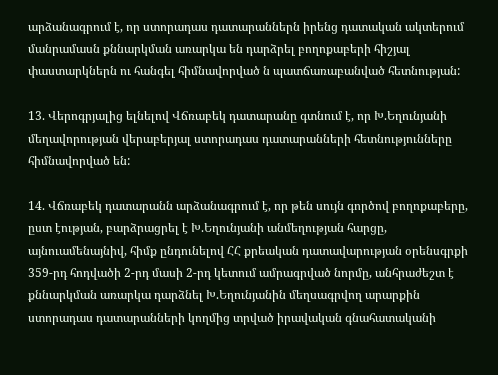արձանագրում է, որ ստորադաս դատարաններն իրենց դատական ակտերում մանրամասն քննարկման առարկա են դարձրել բողոքաբերի հիշյալ փաստարկներն ու հանգել հիմնավորված ն պատճառաբանված հետնության:

13. Վերոգրյալից ելնելով Վճռաբեկ դատարանը գտնում է, որ Խ.Եղունյանի մեղավորության վերաբերյալ ստորադաս դատարանների հետնությունները հիմնավորված են:

14. Վճռաբեկ դատարանն արձանագրում է, որ թեն սույն գործով բողոքաբերը, ըստ էության, բարձրացրել է Խ.Եղունյանի անմեղության հարցը, այնուամենայնիվ, հիմք ընդունելով ՀՀ քրեական դատավարության օրենսգրքի 359-րդ հոդվածի 2-րդ մասի 2-րդ կետում ամրագրված նորմը, անհրաժեշտ է քննարկման առարկա դարձնել Խ.Եղունյանին մեղսագրվող արարքին ստորադաս դատարանների կողմից տրված իրավական գնահատականի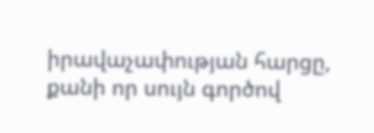իրավաչափության հարցը, քանի որ սույն գործով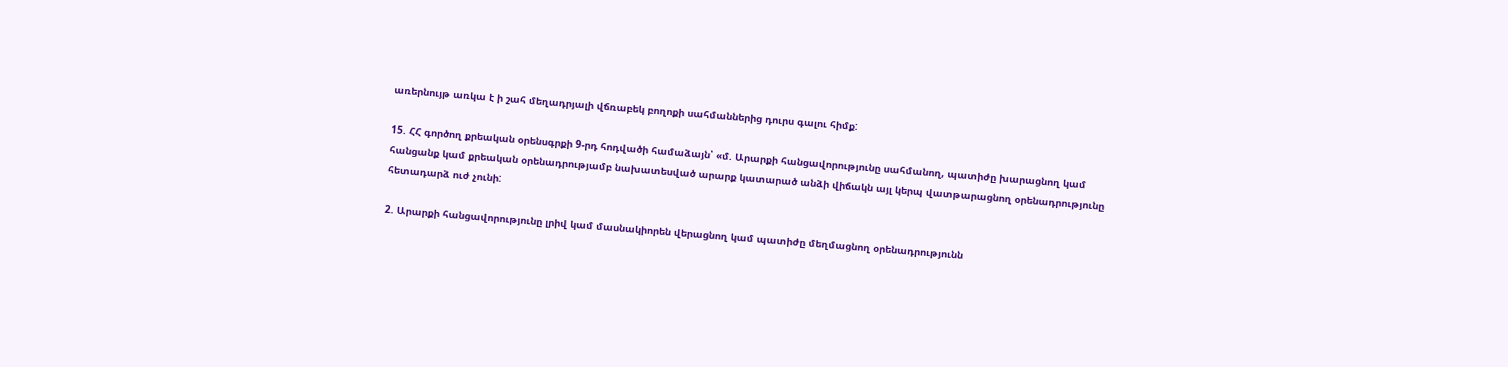առերնույթ առկա է ի շահ մեղադրյալի վճռաբեկ բողոքի սահմաններից դուրս գալու հիմք:

15. ՀՀ գործող քրեական օրենսգրքի 9-րդ հոդվածի համաձայն՝ «մ. Արարքի հանցավորությունը սահմանող, պատիժը խարացնող կամ հանցանք կամ քրեական օրենադրությամբ նախատեսված արարք կատարած անձի վիճակն այլ կերպ վատթարացնող օրենադրությունը հետադարձ ուժ չունի:

2. Արարքի հանցավորությունը լրիվ կամ մասնակիորեն վերացնող կամ պատիժը մեղմացնող օրենադրությունն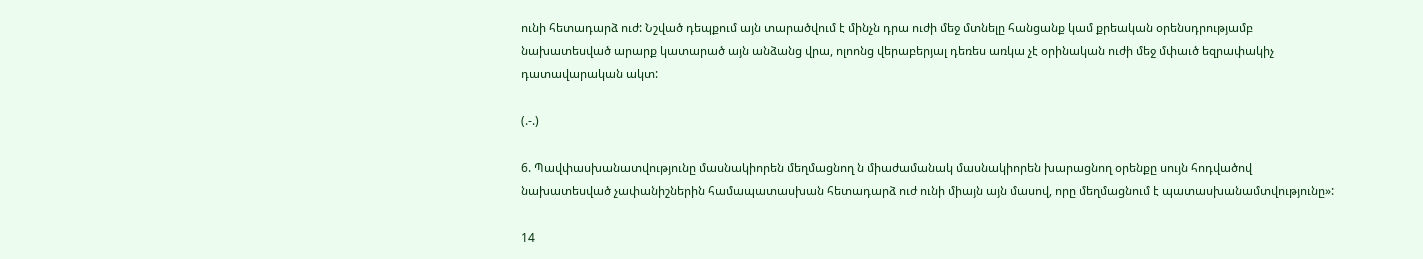ունի հետադարձ ուժ: Նշված դեպքում այն տարածվում է մինչն դրա ուժի մեջ մտնելը հանցանք կամ քրեական օրենսդրությամբ նախատեսված արարք կատարած այն անձանց վրա, ոլոոնց վերաբերյալ դեռես առկա չէ օրինական ուժի մեջ մփաւծ եզրափակիչ դատավարական ակտ:

(.-.)

6. Պավփասխանատվությունը մասնակիորեն մեղմացնող ն միաժամանակ մասնակիորեն խարացնող օրենքը սույն հոդվածով նախատեսված չափանիշներին համապատասխան հետադարձ ուժ ունի միայն այն մասով, որը մեղմացնում է պատասխանամտվությունը»:

14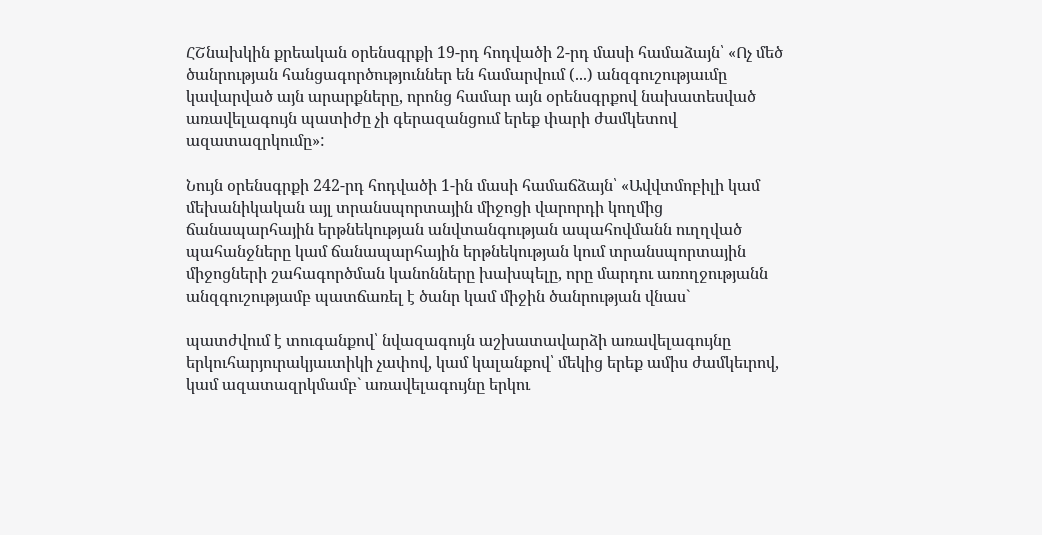ՀՇնախկին քրեական օրենսգրքի 19-րդ հոդվածի 2-րդ մասի համաձայն՝ «Ոչ մեծ ծանրության հանցագործություններ են համարվում (...) անզգուշությաւմը կավարված այն արարքները, որոնց համար այն օրենսգրքով նախատեսված առավելագույն պատիժը չի գերազանցում երեք փարի ժամկետով ազատազրկումը»:

Նույն օրենսգրքի 242-րդ հոդվածի 1-ին մասի համաճձայն՝ «Ավվտմոբիլի կամ մեխանիկական այլ տրանսպորտային միջոցի վարորդի կողմից ճանապարհային երթնեկության անվտանգության ապահովմանն ուղղված պահանջները կամ ճանապարհային երթնեկության կում տրանսպորտային միջոցների շահագործման կանոնները խախպելը, որը մարդու առողջությանն անզգուշությամբ պատճառել է ծանր կամ միջին ծանրության վնաս`

պատժվում է տուգանքով՝ նվազագույն աշխատավարձի առավելագույնը երկուհարյուրակյաւտիկի չափով, կամ կալանքով՝ մեկից երեք ամիս ժամկեւրով, կամ ազատազրկմամբ` առավելագույնը երկու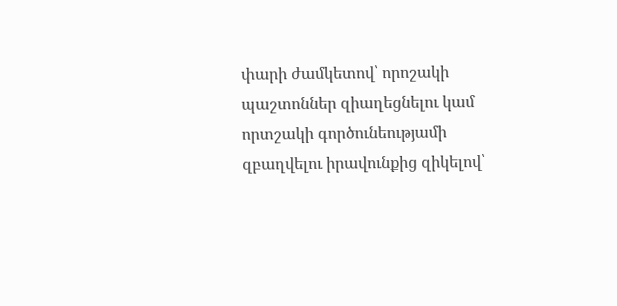փարի ժամկետով՝ որոշակի պաշտոններ զիաղեցնելու կամ որտշակի գործունեությամի զբաղվելու իրավունքից զիկելով՝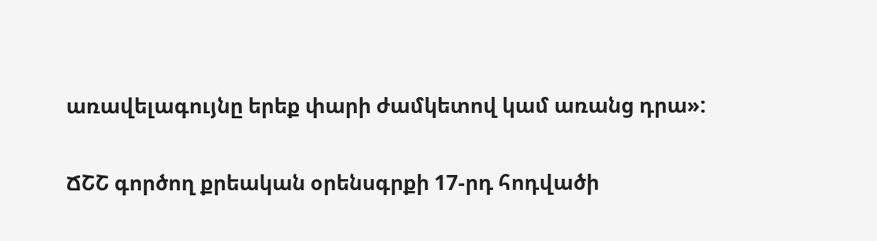առավելագույնը երեք փարի ժամկետով կամ առանց դրա»:

ՃՇՇ գործող քրեական օրենսգրքի 17-րդ հոդվածի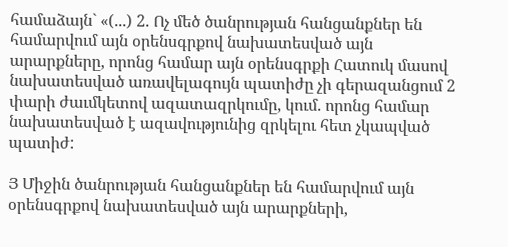համաձայն` «(...) 2. Ոչ մեծ ծանրության հանցանքներ են համարվում այն օրենսգրքով նախատեսված այն արարքները, որոնց համար այն օրենսգրքի Հատուկ մասով նախատեսված առավելագույն պատիժը չի գերազանցում 2 փարի ժաւմկետով ազատազրկումը, կում. որոնց համար նախատեսված է ազավությունից զրկելու հետ չկապված պատիժ:

Յ Միջին ծանրության հանցանքներ են համարվում այն օրենսգրքով նախատեսված այն արարքների,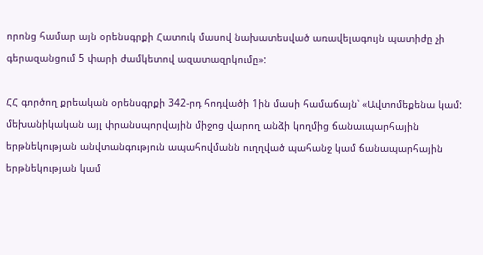որոնց համար այն օրենսգրքի Հատուկ մասով նախատեսված առավելագույն պատիժը չի գերազանցում 5 փարի ժամկետով ազատազրկումը»:

ՀՀ գործող քրեական օրենսգրքի 342-րդ հոդվածի 1ին մասի համաճայն՝ «Ավտոմեքենա կամ: մեխանիկական այլ փրանսպորվային միջոց վարող անձի կողմից ճանաւպարհային երթնեկության անվտանգություն ապահովմանն ուղղված պահանջ կամ ճանապարհային երթնեկության կամ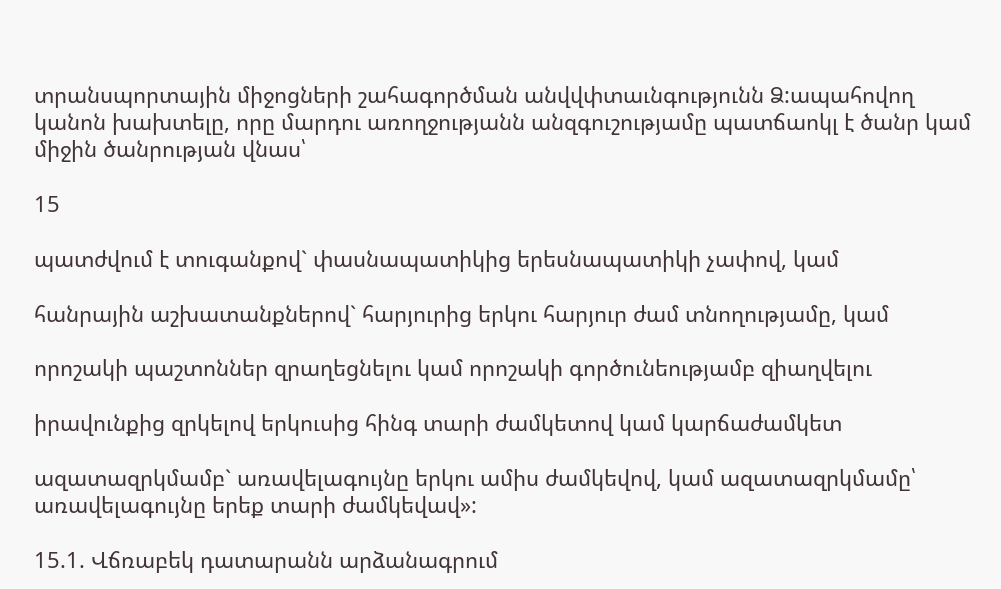տրանսպորտային միջոցների շահագործման անվվփտաւնգությունն Ձ:ապահովող կանոն խախտելը, որը մարդու առողջությանն անզգուշությամը պատճաոկլ է ծանր կամ միջին ծանրության վնաս՝

15

պատժվում է տուգանքով` փասնապատիկից երեսնապատիկի չափով, կամ

հանրային աշխատանքներով` հարյուրից երկու հարյուր ժամ տնողությամը, կամ

որոշակի պաշտոններ զրաղեցնելու կամ որոշակի գործունեությամբ զիաղվելու

իրավունքից զրկելով երկուսից հինգ տարի ժամկետով կամ կարճաժամկետ

ազատազրկմամբ` առավելագույնը երկու ամիս ժամկեվով, կամ ազատազրկմամը՝ առավելագույնը երեք տարի ժամկեվավ»:

15.1. Վճռաբեկ դատարանն արձանագրում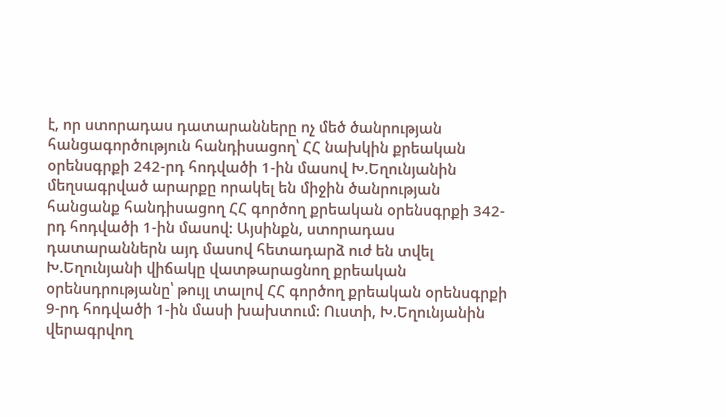է, որ ստորադաս դատարանները ոչ մեծ ծանրության հանցագործություն հանդիսացող՝ ՀՀ նախկին քրեական օրենսգրքի 242-րդ հոդվածի 1-ին մասով Խ.Եղունյանին մեղսագրված արարքը որակել են միջին ծանրության հանցանք հանդիսացող ՀՀ գործող քրեական օրենսգրքի 342-րդ հոդվածի 1-ին մասով: Այսինքն, ստորադաս դատարաններն այդ մասով հետադարձ ուժ են տվել Խ.Եղունյանի վիճակը վատթարացնող քրեական օրենսդրությանը՝ թույլ տալով ՀՀ գործող քրեական օրենսգրքի 9-րդ հոդվածի 1-ին մասի խախտում: Ուստի, Խ.Եղունյանին վերագրվող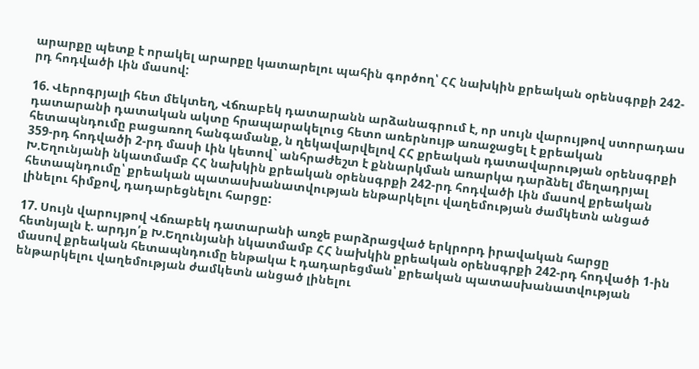արարքը պետք է որակել արարքը կատարելու պահին գործող՝ ՀՀ նախկին քրեական օրենսգրքի 242-րդ հոդվածի Լին մասով:

16. Վերոգրյալի հետ մեկտեղ, Վճռաբեկ դատարանն արձանագրում է, որ սույն վարույթով ստորադաս դատարանի դատական ակտը հրապարակելուց հետո առերնույթ առաջացել է քրեական հետապնդումը բացառող հանգամանք, ն ղեկավարվելով ՀՀ քրեական դատավարության օրենսգրքի 359-րդ հոդվածի 2-րդ մասի Լին կետով` անհրաժեշտ է քննարկման առարկա դարձնել մեղադրյալ Խ.Եղունյանի նկատմամբ ՀՀ նախկին քրեական օրենսգրքի 242-րդ հոդվածի Լին մասով քրեական հետապնդումը՝ քրեական պատասխանատվության ենթարկելու վաղեմության ժամկետն անցած լինելու հիմքով, դադարեցնելու հարցը:

17. Սույն վարույթով Վճռաբեկ դատարանի առջե բարձրացված երկրորդ իրավական հարցը հետնյալն է. արդյո՛ք Խ.Եղունյանի նկատմամբ ՀՀ նախկին քրեական օրենսգրքի 242-րդ հոդվածի 1-ին մասով քրեական հետապնդումը ենթակա է դադարեցման՝ քրեական պատասխանատվության ենթարկելու վաղեմության ժամկետն անցած լինելու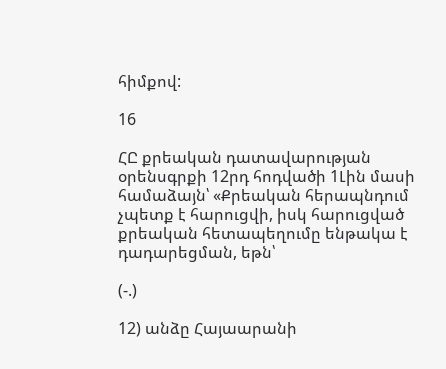հիմքով:

16

ՀԸ քրեական դատավարության օրենսգրքի 12րդ հոդվածի 1Լին մասի համաձայն՝ «Քրեական հերապնդում չպետք է հարուցվի, իսկ հարուցված քրեական հետապեղումը ենթակա է դադարեցման, եթն՝

(-.)

12) անձը Հայաարանի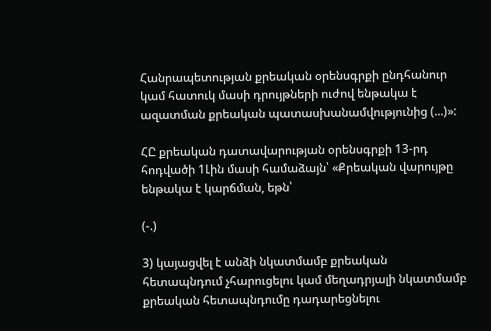Հանրապետության քրեական օրենսգրքի ընդհանուր կամ հատուկ մասի դրույթների ուժով ենթակա է ազատման քրեական պատասխանամվությունից (...)»:

ՀԸ քրեական դատավարության օրենսգրքի 13-րդ հոդվածի 1Լին մասի համաձայն՝ «Քրեական վարույթը ենթակա է կարճման, եթն՝

(-.)

3) կայացվել է անձի նկատմամբ քրեական հետապնդում չհարուցելու կամ մեղադրյալի նկատմամբ քրեական հետապնդումը դադարեցնելու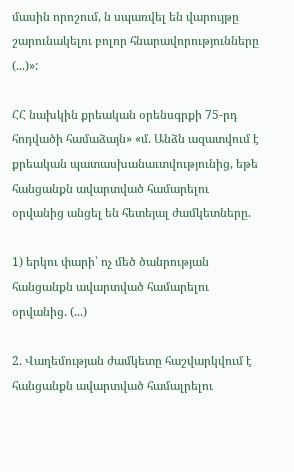մասին որոշում, ն սպառվել են վարույթը շարունակելու բոլոր հնարավորությունները (...)»:

ՀՀ նախկին քրեական օրենսգրքի 75-րդ հոդվածի համաձայն» «մ. Անձն ազատվում է քրեական պատասխանաւտվությունից, եթե հանցանքն ավարտված համարելու օրվանից անցել են հետեյալ ժամկետները.

1) երկու փարի՝ ոչ մեծ ծանրության հանցանքն ավարտված համարելու օրվանից. (...)

2. Վաղեմության ժամկետը հաշվարկվում է հանցանքն ավարտված համալրելու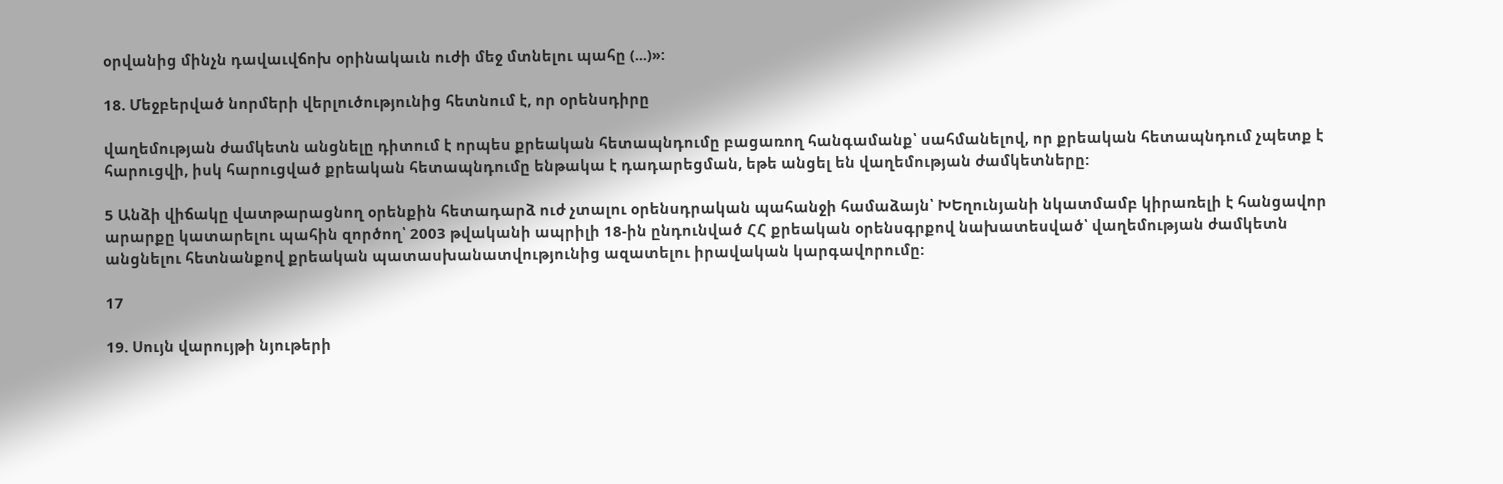օրվանից մինչն դավաւվճոխ օրինակաւն ուժի մեջ մտնելու պահը (...)»:

18. Մեջբերված նորմերի վերլուծությունից հետնում է, որ օրենսդիրը

վաղեմության ժամկետն անցնելը դիտում է որպես քրեական հետապնդումը բացառող հանգամանք՝ սահմանելով, որ քրեական հետապնդում չպետք է հարուցվի, իսկ հարուցված քրեական հետապնդումը ենթակա է դադարեցման, եթե անցել են վաղեմության ժամկետները:

5 Անձի վիճակը վատթարացնող օրենքին հետադարձ ուժ չտալու օրենսդրական պահանջի համաձայն՝ ԽԵղունյանի նկատմամբ կիրառելի է հանցավոր արարքը կատարելու պահին զործող՝ 2003 թվականի ապրիլի 18-ին ընդունված ՀՀ քրեական օրենսգրքով նախատեսված՝ վաղեմության ժամկետն անցնելու հետնանքով քրեական պատասխանատվությունից ազատելու իրավական կարգավորումը:

17

19. Սույն վարույթի նյութերի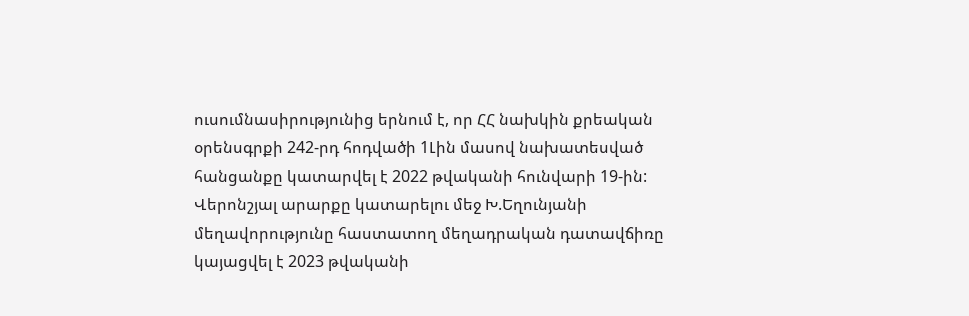ուսումնասիրությունից երնում է, որ ՀՀ նախկին քրեական օրենսգրքի 242-րդ հոդվածի 1Լին մասով նախատեսված հանցանքը կատարվել է 2022 թվականի հունվարի 19-ին: Վերոնշյալ արարքը կատարելու մեջ Խ.Եղունյանի մեղավորությունը հաստատող մեղադրական դատավճիռը կայացվել է 2023 թվականի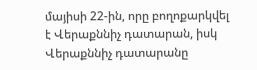մայիսի 22-ին, որը բողոքարկվել է Վերաքննիչ դատարան, իսկ Վերաքննիչ դատարանը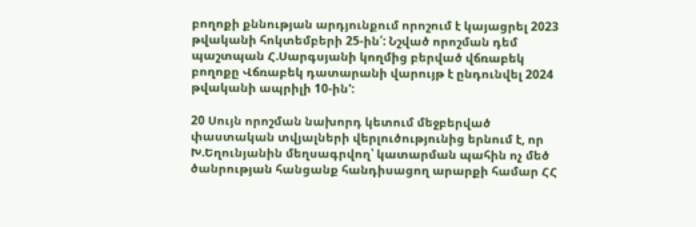բողոքի քննության արդյունքում որոշում է կայացրել 2023 թվականի հոկտեմբերի 25-ին՛: Նշված որոշման դեմ պաշտպան Հ.Սարգսյանի կողմից բերված վճռաբեկ բողոքը Վճռաբեկ դատարանի վարույթ է ընդունվել 2024 թվականի ապրիլի 10-ին':

20 Սույն որոշման նախորդ կետում մեջբերված փաստական տվյալների վերլուծությունից երնում է, որ Խ.Եղունյանին մեղսագրվող՝ կատարման պահին ոչ մեծ ծանրության հանցանք հանդիսացող արարքի համար ՀՀ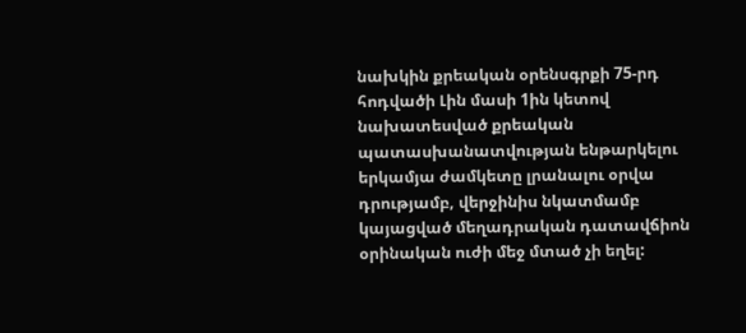նախկին քրեական օրենսգրքի 75-րդ հոդվածի Լին մասի 1ին կետով նախատեսված քրեական պատասխանատվության ենթարկելու երկամյա ժամկետը լրանալու օրվա դրությամբ, վերջինիս նկատմամբ կայացված մեղադրական դատավճիոն օրինական ուժի մեջ մտած չի եղել: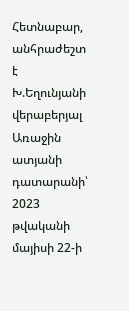Հետնաբար, անհրաժեշտ է Խ.Եղունյանի վերաբերյալ Առաջին ատյանի դատարանի՝ 2023 թվականի մայիսի 22-ի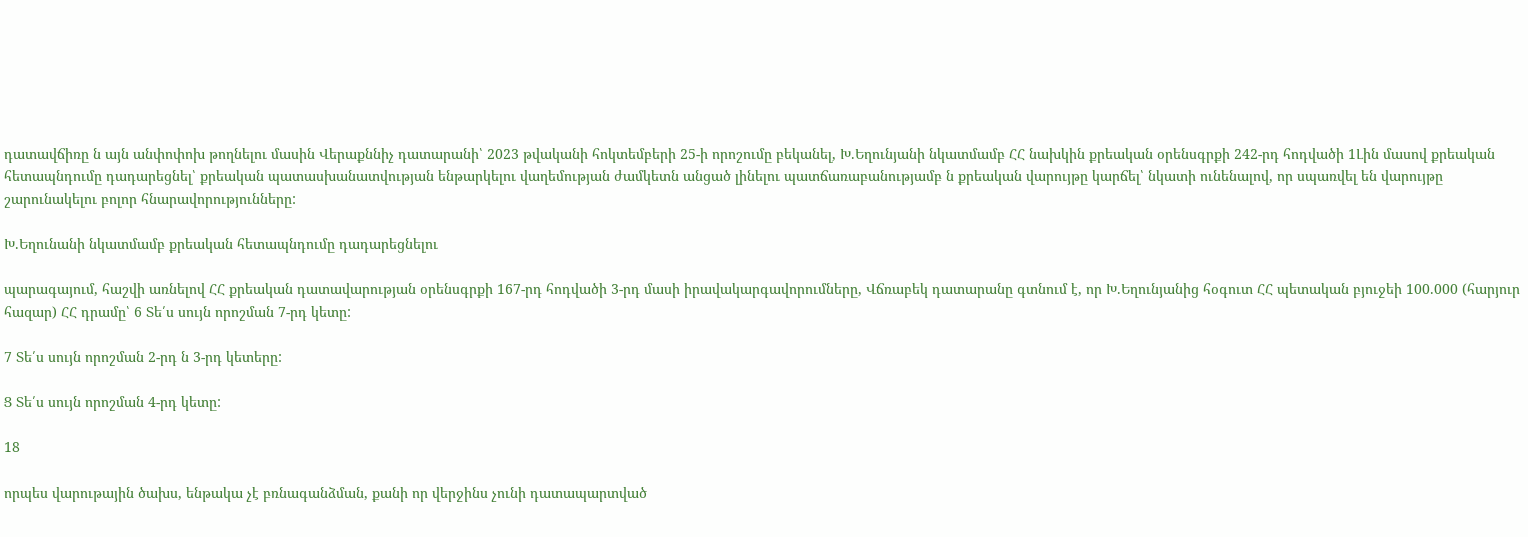դատավճիռը ն այն անփոփոխ թողնելու մասին Վերաքննիչ դատարանի՝ 2023 թվականի հոկտեմբերի 25-ի որոշումը բեկանել, Խ.Եղունյանի նկատմամբ ՀՀ նախկին քրեական օրենսգրքի 242-րդ հոդվածի 1Լին մասով քրեական հետապնդումը դադարեցնել՝ քրեական պատասխանատվության ենթարկելու վաղեմության ժամկետն անցած լինելու պատճառաբանությամբ ն քրեական վարույթը կարճել՝ նկատի ունենալով, որ սպառվել են վարույթը շարունակելու բոլոր հնարավորությունները:

Խ.Եղունանի նկատմամբ քրեական հետապնդումը դադարեցնելու

պարագայում, հաշվի առնելով ՀՀ քրեական դատավարության օրենսգրքի 167-րդ հոդվածի 3-րդ մասի իրավակարգավորումները, Վճռաբեկ դատարանը գտնում է, որ Խ.Եղունյանից հօգուտ ՀՀ պետական բյուջեի 100.000 (հարյուր հազար) ՀՀ դրամը՝ 6 Տե՛ս սույն որոշման 7-րդ կետը:

7 Տե՛ս սույն որոշման 2-րդ ն 3-րդ կետերը:

Ց Տե՛ս սույն որոշման 4-րդ կետը:

18

որպես վարութային ծախս, ենթակա չէ բռնագանձման, քանի որ վերջինս չունի դատապարտված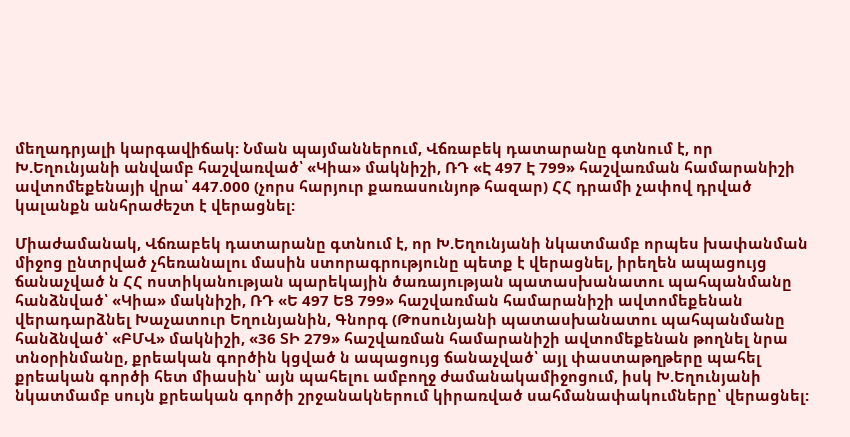մեղադրյալի կարգավիճակ: Նման պայմաններում, Վճռաբեկ դատարանը գտնում է, որ Խ.Եղունյանի անվամբ հաշվառված՝ «Կիա» մակնիշի, ՌԴ «Է 497 Է 799» հաշվառման համարանիշի ավտոմեքենայի վրա՝ 447.000 (չորս հարյուր քառասունյոթ հազար) ՀՀ դրամի չափով դրված կալանքն անհրաժեշտ է վերացնել:

Միաժամանակ, Վճռաբեկ դատարանը գտնում է, որ Խ.Եղունյանի նկատմամբ որպես խափանման միջոց ընտրված չհեռանալու մասին ստորագրությունը պետք է վերացնել, իրեղեն ապացույց ճանաչված ն ՀՀ ոստիկանության պարեկային ծառայության պատասխանատու պահպանմանը հանձնված՝ «Կիա» մակնիշի, ՌԴ «Ե 497 ԵՑ 799» հաշվառման համարանիշի ավտոմեքենան վերադարձնել Խաչատուր Եղունյանին, Գնորգ (Թոսունյանի պատասխանատու պահպանմանը հանձնված՝ «ԲՄՎ» մակնիշի, «36 ՏԻ 279» հաշվառման համարանիշի ավտոմեքենան թողնել նրա տնօրինմանը, քրեական գործին կցված ն ապացույց ճանաչված՝ այլ փաստաթղթերը պահել քրեական գործի հետ միասին՝ այն պահելու ամբողջ ժամանակամիջոցում, իսկ Խ.Եղունյանի նկատմամբ սույն քրեական գործի շրջանակներում կիրառված սահմանափակումները՝ վերացնել: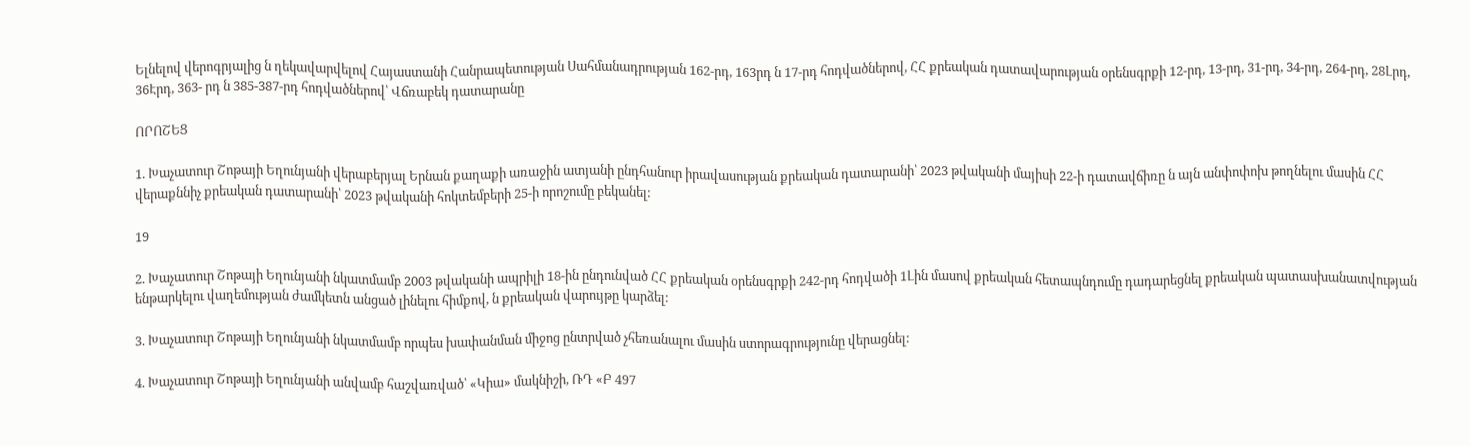Ելնելով վերոգրյալից ն ղեկավարվելով Հայաստանի Հանրապետության Սահմանադրության 162-րդ, 163րդ ն 17-րդ հոդվածներով, ՀՀ քրեական դատավարության օրենսգրքի 12-րդ, 13-րդ, 31-րդ, 34-րդ, 264-րդ, 28Լրդ, 36Էրդ, 363- րդ ն 385-387-րդ հոդվածներով՝ Վճռաբեկ դատարանը

ՈՐՈՇԵՑ

1. Խաչատուր Շոթայի Եղունյանի վերաբերյալ Երնան քաղաքի առաջին ատյանի ընդհանուր իրավասության քրեական դատարանի՝ 2023 թվականի մայիսի 22-ի դատավճիռը ն այն անփոփոխ թողնելու մասին ՀՀ վերաքննիչ քրեական դատարանի՝ 2023 թվականի հոկտեմբերի 25-ի որոշումը բեկանել:

19

2. Խաչատուր Շոթայի Եղունյանի նկատմամբ 2003 թվականի ապրիլի 18-ին ընդունված ՀՀ քրեական օրենսգրքի 242-րդ հոդվածի 1Լին մասով քրեական հետապնդումը դադարեցնել քրեական պատասխանատվության ենթարկելու վաղեմության ժամկետն անցած լինելու հիմքով, ն քրեական վարույթը կարձել:

3. Խաչատուր Շոթայի Եղունյանի նկատմամբ որպես խափանման միջոց ընտրված չհեռանալու մասին ստորագրությունը վերացնել:

4. Խաչատուր Շոթայի Եղունյանի անվամբ հաշվառված՝ «Կիա» մակնիշի, ՌԴ «Բ 497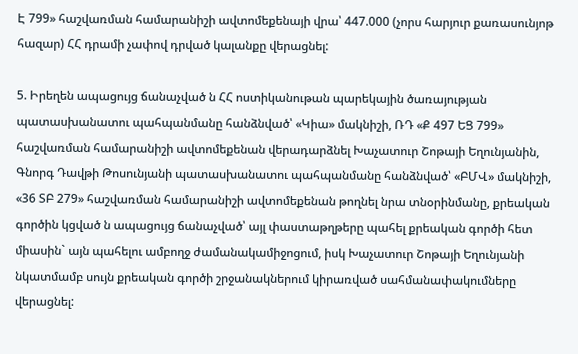Է 799» հաշվառման համարանիշի ավտոմեքենայի վրա՝ 447.000 (չորս հարյուր քառասունյոթ հազար) ՀՀ դրամի չափով դրված կալանքը վերացնել:

5. Իրեղեն ապացույց ճանաչված ն ՀՀ ոստիկանութան պարեկային ծառայության պատասխանատու պահպանմանը հանձնված՝ «Կիա» մակնիշի, ՌԴ «Ք 497 ԵՑ 799» հաշվառման համարանիշի ավտոմեքենան վերադարձնել Խաչատուր Շոթայի Եղունյանին, Գնորգ Դավթի Թոսունյանի պատասխանատու պահպանմանը հանձնված՝ «ԲՄՎ» մակնիշի, «36 ՏԲ 279» հաշվառման համարանիշի ավտոմեքենան թողնել նրա տնօրինմանը, քրեական գործին կցված ն ապացույց ճանաչված՝ այլ փաստաթղթերը պահել քրեական գործի հետ միասին` այն պահելու ամբողջ ժամանակամիջոցում, իսկ Խաչատուր Շոթայի Եղունյանի նկատմամբ սույն քրեական գործի շրջանակներում կիրառված սահմանափակումները վերացնել: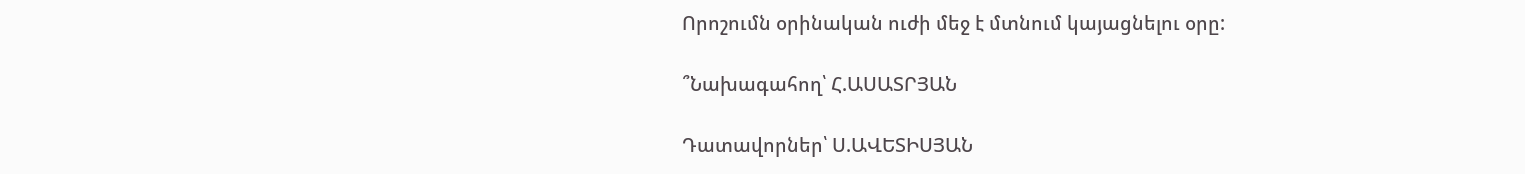Որոշումն օրինական ուժի մեջ է մտնում կայացնելու օրը:

՞Նախագահող՝ Հ.ԱՍԱՏՐՅԱՆ

Դատավորներ՝ Ս.ԱՎԵՏԻՍՅԱՆ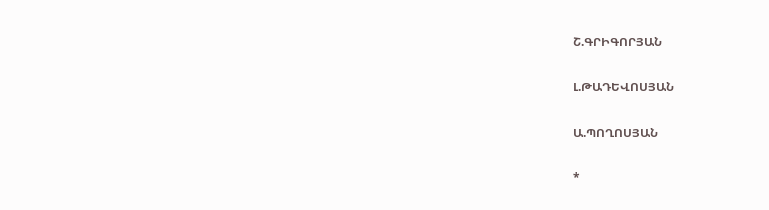Շ.ԳՐԻԳՈՐՅԱՆ

Լ.ԹԱԴԵՎՈՍՅԱՆ

Ա.ՊՈՂՈՍՅԱՆ

*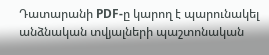Դատարանի PDF-ը կարող է պարունակել անձնական տվյալների պաշտոնական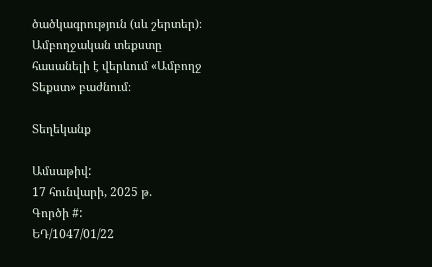ծածկագրություն (սև շերտեր)։ Ամբողջական տեքստը հասանելի է վերևում «Ամբողջ Տեքստ» բաժնում։

Տեղեկանք

Ամսաթիվ:
17 հունվարի, 2025 թ.
Գործի #:
ԵԴ/1047/01/22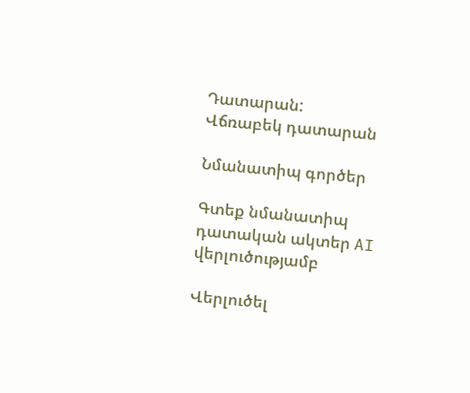Դատարան:
Վճռաբեկ դատարան

Նմանատիպ գործեր

Գտեք նմանատիպ դատական ակտեր AI վերլուծությամբ

Վերլուծել